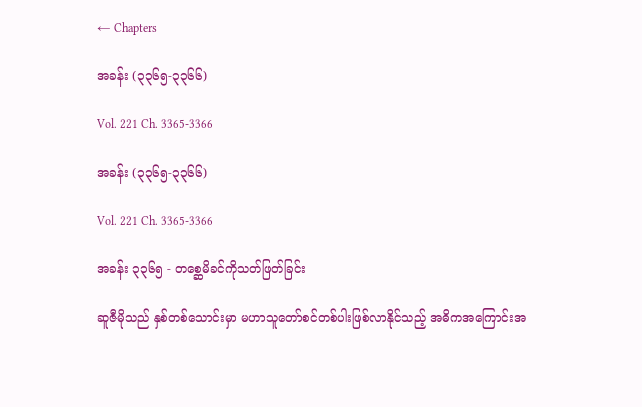← Chapters

အခန်း (၃၃၆၅-၃၃၆၆)

Vol. 221 Ch. 3365-3366

အခန်း (၃၃၆၅-၃၃၆၆)

Vol. 221 Ch. 3365-3366

အခန်း ၃၃၆၅ - တစ္ဆေမိခင်ကိုသတ်ဖြတ်ခြင်း

ဆူဇီမိုသည် နှစ်တစ်သောင်းမှာ မဟာသူတော်စင်တစ်ပါးဖြစ်လာနိုင်သည့် အဓိကအကြောင်းအ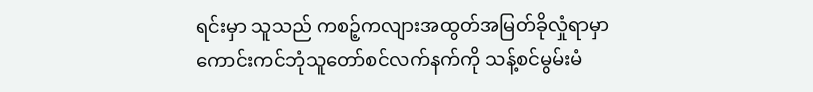ရင်းမှာ သူသည် ကစဉ့်ကလျားအထွတ်အမြတ်ခိုလှုံရာမှာ ကောင်းကင်ဘုံသူတော်စင်လက်နက်ကို သန့်စင်မွမ်းမံ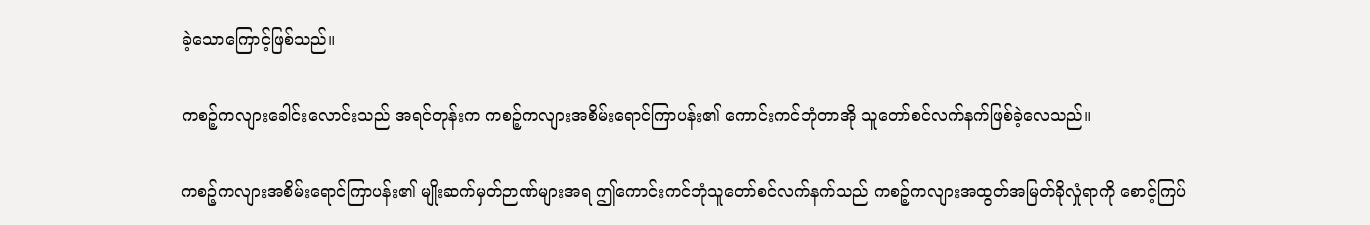ခဲ့သောကြောင့်ဖြစ်သည်။

ကစဉ့်ကလျားခေါင်းလောင်းသည် အရင်တုန်းက ကစဉ့်ကလျားအစိမ်းရောင်ကြာပန်း၏ ကောင်းကင်ဘုံတာအို သူတော်စင်လက်နက်ဖြစ်ခဲ့လေသည်။

ကစဉ့်ကလျားအစိမ်းရောင်ကြာပန်း၏ မျိုးဆက်မှတ်ဉာဏ်များအရ ဤကောင်းကင်ဘုံသူတော်စင်လက်နက်သည် ကစဉ့်ကလျားအထွတ်အမြတ်ခိုလှုံရာကို စောင့်ကြပ်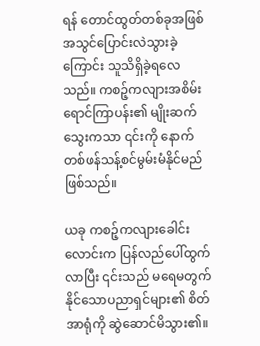ရန် တောင်ထွတ်တစ်ခုအဖြစ် အသွင်ပြောင်းလဲသွားခဲ့ကြောင်း သူသိရှိခဲ့ရလေသည်။ ကစဉ့်ကလျားအစိမ်းရောင်ကြာပန်း၏ မျိုးဆက်သွေးကသာ ၎င်းကို နောက်တစ်ဖန်သန့်စင်မွမ်းမံနိုင်မည်ဖြစ်သည်။

ယခု ကစဉ့်ကလျားခေါင်းလောင်းက ပြန်လည်ပေါ်ထွက်လာပြီး ၎င်းသည် မရေမတွက်နိုင်သောပညာရှင်များ၏ စိတ်အာရုံကို ဆွဲဆောင်မိသွား၏။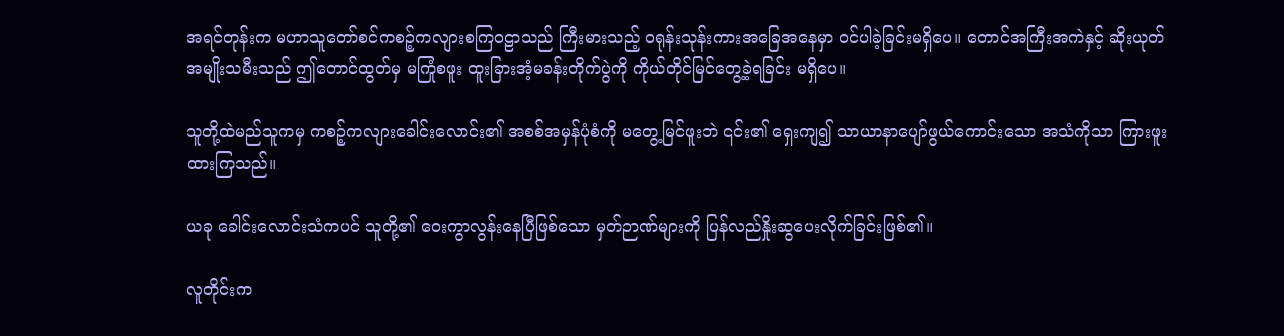အရင်တုန်းက မဟာသူတော်စင်ကစဉ့်ကလျားစကြဝဠာသည် ကြီးမားသည့် ဝရုန်းသုန်းကားအခြေအနေမှာ ဝင်ပါခဲ့ခြင်းမရှိပေ။ တောင်အကြီးအကဲနှင့် ဆိုးယုတ်အမျိုးသမီးသည် ဤတောင်ထွတ်မှ မကြုံစဖူး ထူးခြားအံ့မခန်းတိုက်ပွဲကို ကိုယ်တိုင်မြင်တွေ့ခဲ့ရခြင်း မရှိပေ။

သူတို့ထဲမည်သူကမှ ကစဉ့်ကလျားခေါင်းလောင်း၏ အစစ်အမှန်ပုံစံကို မတွေ့မြင်ဖူးဘဲ ၎င်း၏ ရှေးကျ၍ သာယာနာပျော်ဖွယ်ကောင်းသော အသံကိုသာ ကြားဖူးထားကြသည်။

ယခု ခေါင်းလောင်းသံကပင် သူတို့၏ ဝေးကွာလွန်းနေပြီဖြစ်သော မှတ်ဉာဏ်များကို ပြန်လည်နှိုးဆွပေးလိုက်ခြင်းဖြစ်၏။

လူတိုင်းက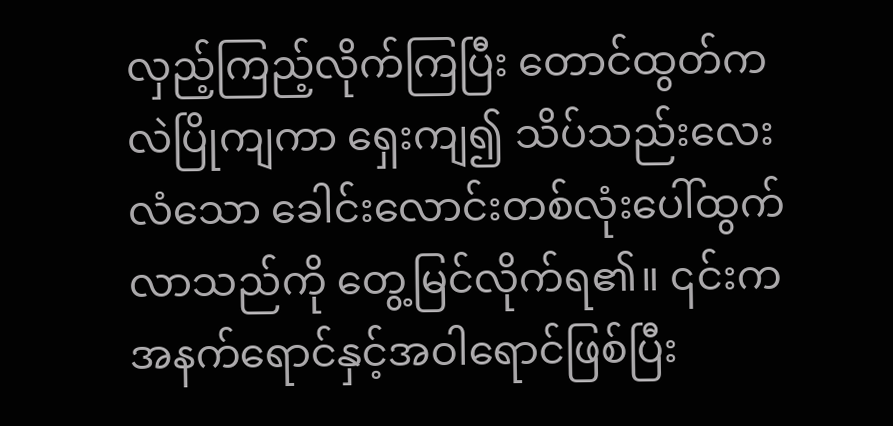လှည့်ကြည့်လိုက်ကြပြီး တောင်ထွတ်က လဲပြိုကျကာ ရှေးကျ၍ သိပ်သည်းလေးလံသော ခေါင်းလောင်းတစ်လုံးပေါ်ထွက်လာသည်ကို တွေ့မြင်လိုက်ရ၏။ ၎င်းက အနက်ရောင်နှင့်အဝါရောင်ဖြစ်ပြီး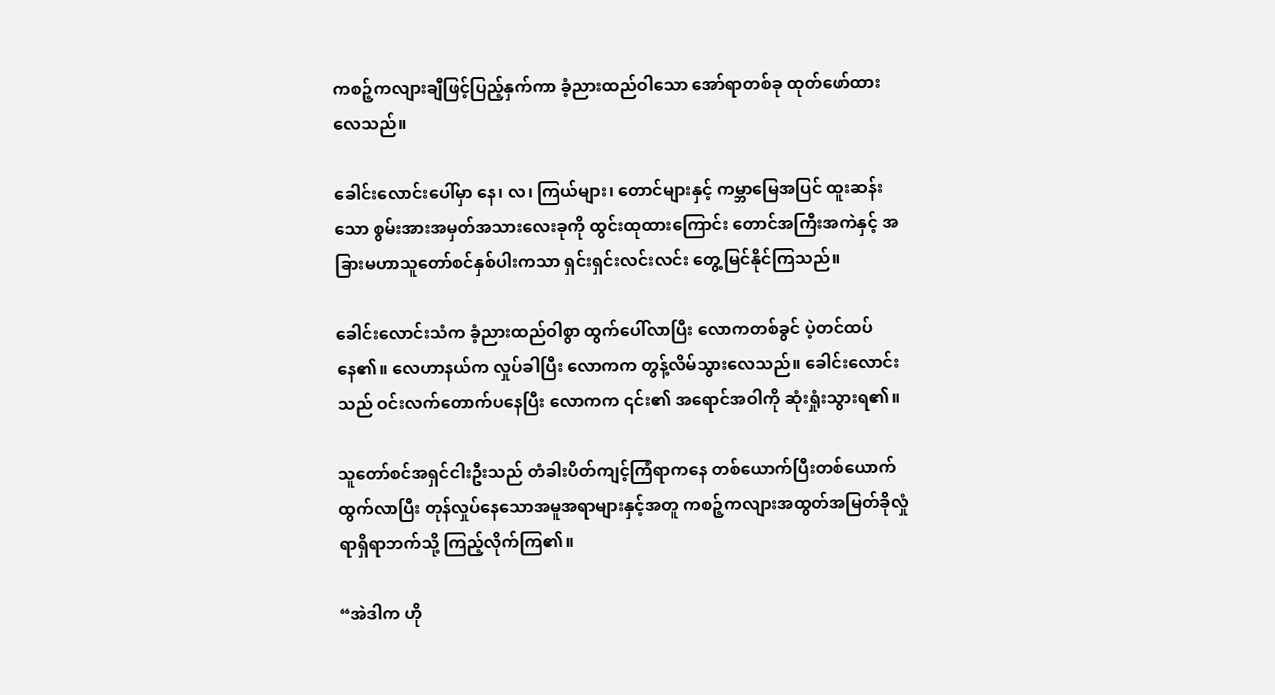ကစဉ့်ကလျားချီဖြင့်ပြည့်နှက်ကာ ခံ့ညားထည်ဝါသော အော်ရာတစ်ခု ထုတ်ဖော်ထားလေသည်။

ခေါင်းလောင်းပေါ်မှာ နေ၊ လ၊ ကြယ်များ၊ တောင်များနှင့် ကမ္ဘာမြေအပြင် ထူးဆန်းသော စွမ်းအားအမှတ်အသားလေးခုကို ထွင်းထုထားကြောင်း တောင်အကြီးအကဲနှင့် အခြားမဟာသူတော်စင်နှစ်ပါးကသာ ရှင်းရှင်းလင်းလင်း တွေ့မြင်နိုင်ကြသည်။

ခေါင်းလောင်းသံက ခံ့ညားထည်ဝါစွာ ထွက်ပေါ်လာပြီး လောကတစ်ခွင် ပဲ့တင်ထပ်နေ၏။ လေဟာနယ်က လှုပ်ခါပြီး လောကက တွန့်လိမ်သွားလေသည်။ ခေါင်းလောင်းသည် ဝင်းလက်တောက်ပနေပြီး လောကက ၎င်း၏ အရောင်အဝါကို ဆုံးရှုံးသွားရ၏။

သူတော်စင်အရှင်ငါးဦးသည် တံခါးပိတ်ကျင့်ကြံရာကနေ တစ်ယောက်ပြီးတစ်ယောက်ထွက်လာပြီး တုန်လှုပ်နေသောအမူအရာများနှင့်အတူ ကစဉ့်ကလျားအထွတ်အမြတ်ခိုလှုံရာရှိရာဘက်သို့ ကြည့်လိုက်ကြ၏။

“အဲဒါက ဟို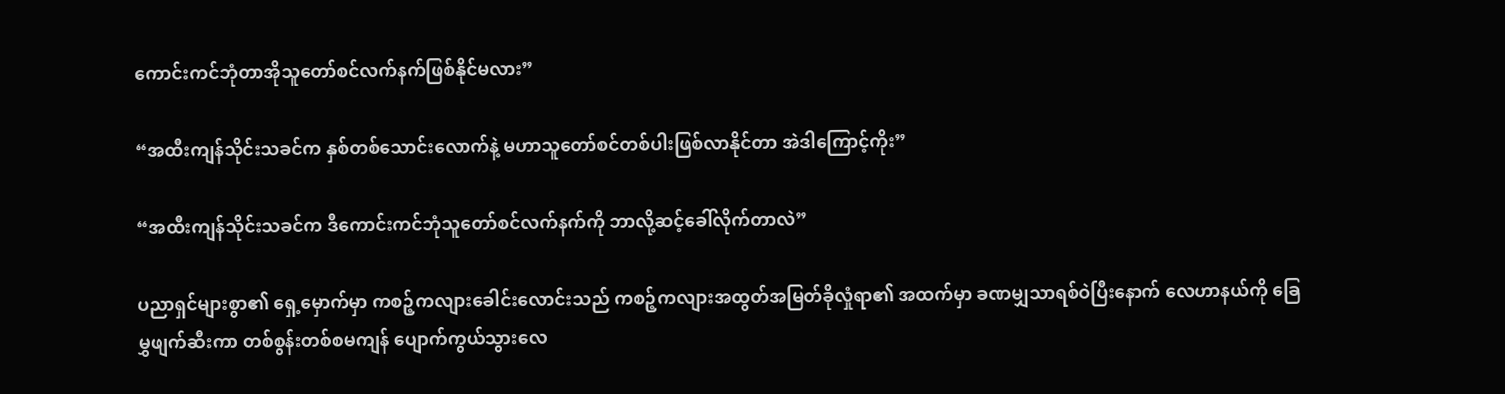ကောင်းကင်ဘုံတာအိုသူတော်စင်လက်နက်ဖြစ်နိုင်မလား”

“အထီးကျန်သိုင်းသခင်က နှစ်တစ်သောင်းလောက်နဲ့ မဟာသူတော်စင်တစ်ပါးဖြစ်လာနိုင်တာ အဲဒါကြောင့်ကိုး”

“အထီးကျန်သိုင်းသခင်က ဒီကောင်းကင်ဘုံသူတော်စင်လက်နက်ကို ဘာလို့ဆင့်ခေါ်လိုက်တာလဲ”

ပညာရှင်များစွာ၏ ရှေ့မှောက်မှာ ကစဉ့်ကလျားခေါင်းလောင်းသည် ကစဉ့်ကလျားအထွတ်အမြတ်ခိုလှုံရာ၏ အထက်မှာ ခဏမျှသာရစ်ဝဲပြီးနောက် လေဟာနယ်ကို ခြေမွှဖျက်ဆီးကာ တစ်စွန်းတစ်စမကျန် ပျောက်ကွယ်သွားလေ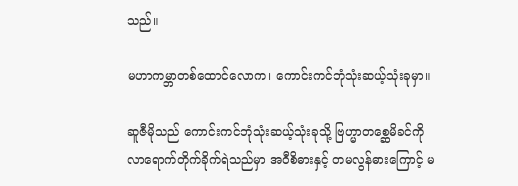သည်။

မဟာကမ္ဘာတစ်ထောင်လောက၊ ကောင်းကင်ဘုံသုံးဆယ့်သုံးခုမှာ။

ဆူဇီမိုသည် ကောင်းကင်ဘုံသုံးဆယ့်သုံးခုသို့ ဗြဟ္မာတစ္ဆေမိခင်ကို လာရောက်တိုက်ခိုက်ရဲသည်မှာ အဝီစိဓားနှင့် တမလွန်ဓားကြောင့် မ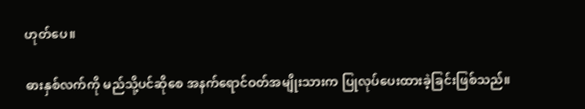ဟုတ်ပေ။

ဓားနှစ်လက်ကို မည်သို့ပင်ဆိုစေ အနက်ရောင်ဝတ်အမျိုးသားက ပြုလုပ်ပေးထားခဲ့ခြင်းဖြစ်သည်။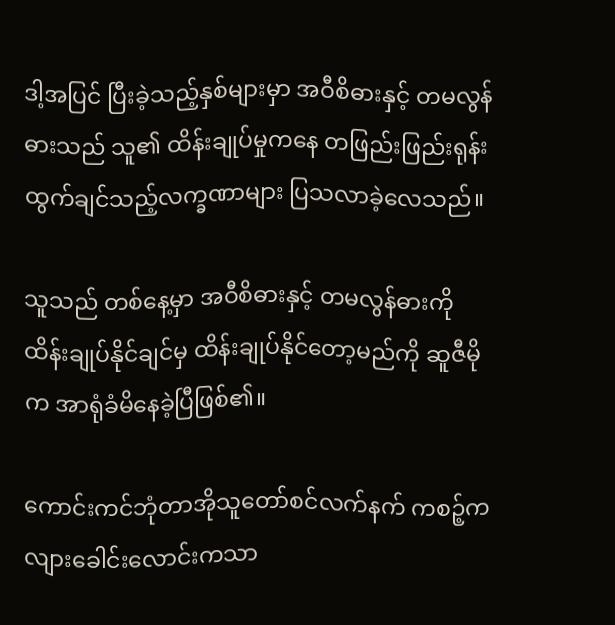ဒါ့အပြင် ပြီးခဲ့သည့်နှစ်များမှာ အဝီစိဓားနှင့် တမလွန်ဓားသည် သူ၏ ထိန်းချုပ်မှုကနေ တဖြည်းဖြည်းရုန်းထွက်ချင်သည့်လက္ခဏာများ ပြသလာခဲ့လေသည်။

သူသည် တစ်နေ့မှာ အဝီစိဓားနှင့် တမလွန်ဓားကို ထိန်းချုပ်နိုင်ချင်မှ ထိန်းချုပ်နိုင်တော့မည်ကို ဆူဇီမိုက အာရုံခံမိနေခဲ့ပြီဖြစ်၏။

ကောင်းကင်ဘုံတာအိုသူတော်စင်လက်နက် ကစဉ့်ကလျားခေါင်းလောင်းကသာ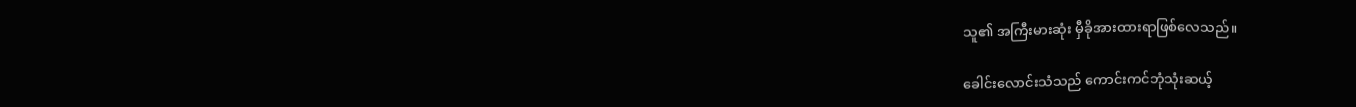သူ၏ အကြီးမားဆုံး မှီခိုအားထားရာဖြစ်လေသည်။

ခေါင်းလောင်းသံသည် ကောင်းကင်ဘုံသုံးဆယ့်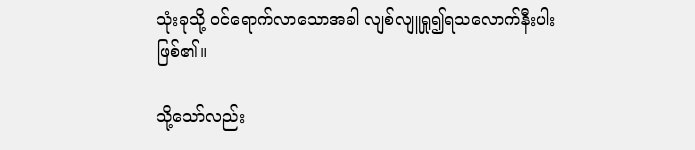သုံးခုသို့ ဝင်ရောက်လာသောအခါ လျစ်လျူရှု၍ရသလောက်နီးပါးဖြစ်၏။

သို့သော်လည်း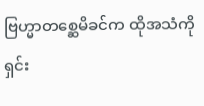ဗြဟ္မာတစ္ဆေမိခင်က ထိုအသံကို ရှင်း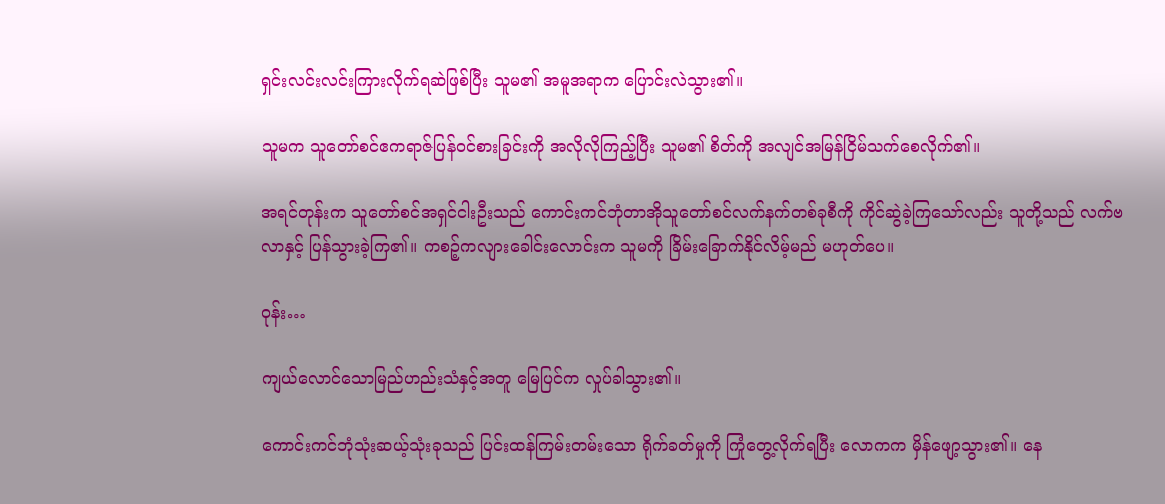ရှင်းလင်းလင်းကြားလိုက်ရဆဲဖြစ်ပြီး သူမ၏ အမူအရာက ပြောင်းလဲသွား၏။

သူမက သူတော်စင်ဧကရာဇ်ပြန်ဝင်စားခြင်းကို အလိုလိုကြည့်ပြီး သူမ၏ စိတ်ကို အလျင်အမြန်ငြိမ်သက်စေလိုက်၏။

အရင်တုန်းက သူတော်စင်အရှင်ငါးဦးသည် ကောင်းကင်ဘုံတာအိုသူတော်စင်လက်နက်တစ်ခုစီကို ကိုင်ဆွဲခဲ့ကြသော်လည်း သူတို့သည် လက်ဗလာနှင့် ပြန်သွားခဲ့ကြ၏။ ကစဉ့်ကလျားခေါင်းလောင်းက သူမကို ခြိမ်းခြောက်နိုင်လိမ့်မည် မဟုတ်ပေ။

ဝုန်း…

ကျယ်လောင်သောမြည်ဟည်းသံနှင့်အတူ မြေပြင်က လှုပ်ခါသွား၏။

ကောင်းကင်ဘုံသုံးဆယ့်သုံးခုသည် ပြင်းထန်ကြမ်းတမ်းသော ရိုက်ခတ်မှုကို ကြုံတွေ့လိုက်ရပြီး လောကက မှိန်ဖျော့သွား၏။ နေ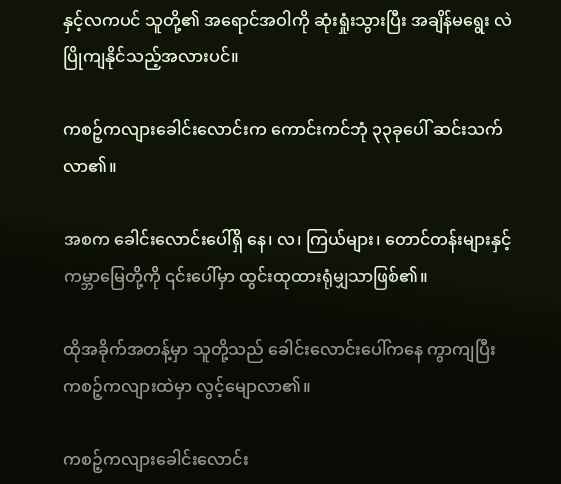နှင့်လကပင် သူတို့၏ အရောင်အဝါကို ဆုံးရှုံးသွားပြီး အချိန်မရွေး လဲပြိုကျနိုင်သည့်အလားပင်။

ကစဉ့်ကလျားခေါင်းလောင်းက ကောင်းကင်ဘုံ ၃၃ခုပေါ် ဆင်းသက်လာ၏။

အစက ခေါင်းလောင်းပေါ်ရှိ နေ၊ လ၊ ကြယ်များ၊ တောင်တန်းများနှင့် ကမ္ဘာမြေတို့ကို ၎င်းပေါ်မှာ ထွင်းထုထားရုံမျှသာဖြစ်၏။

ထိုအခိုက်အတန့်မှာ သူတို့သည် ခေါင်းလောင်းပေါ်ကနေ ကွာကျပြီး ကစဉ့်ကလျားထဲမှာ လွင့်မျောလာ၏။

ကစဉ့်ကလျားခေါင်းလောင်း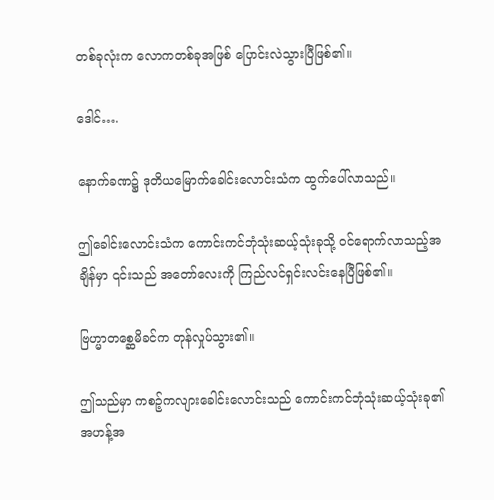တစ်ခုလုံးက လောကတစ်ခုအဖြစ် ပြောင်းလဲသွားပြီဖြစ်၏။

ဒေါင်….

နောက်ခဏ၌ ဒုတိယမြောက်ခေါင်းလောင်းသံက ထွက်ပေါ်လာသည်။

ဤခေါင်းလောင်းသံက ကောင်းကင်ဘုံသုံးဆယ့်သုံးခုသို့ ဝင်ရောက်လာသည့်အချိန်မှာ ၎င်းသည် အတော်လေးကို ကြည်လင်ရှင်းလင်းနေပြီဖြစ်၏။

ဗြဟ္မာတစ္ဆေမိခင်က တုန်လှုပ်သွား၏။

ဤသည်မှာ ကစဉ့်ကလျားခေါင်းလောင်းသည် ကောင်းကင်ဘုံသုံးဆယ့်သုံးခု၏ အဟန့်အ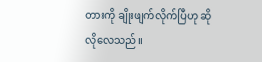တားကို ချိုးဖျက်လိုက်ပြီဟု ဆိုလိုလေသည်။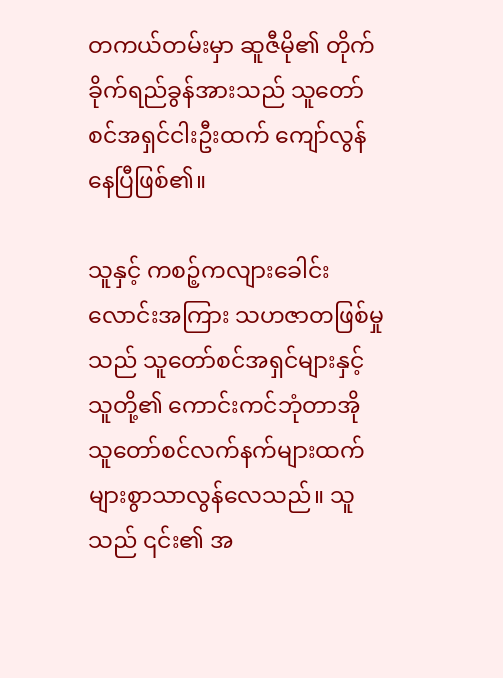တကယ်တမ်းမှာ ဆူဇီမို၏ တိုက်ခိုက်ရည်ခွန်အားသည် သူတော်စင်အရှင်ငါးဦးထက် ကျော်လွန်နေပြီဖြစ်၏။

သူနှင့် ကစဉ့်ကလျားခေါင်းလောင်းအကြား သဟဇာတဖြစ်မှုသည် သူတော်စင်အရှင်များနှင့် သူတို့၏ ကောင်းကင်ဘုံတာအိုသူတော်စင်လက်နက်များထက် များစွာသာလွန်လေသည်။ သူသည် ၎င်း၏ အ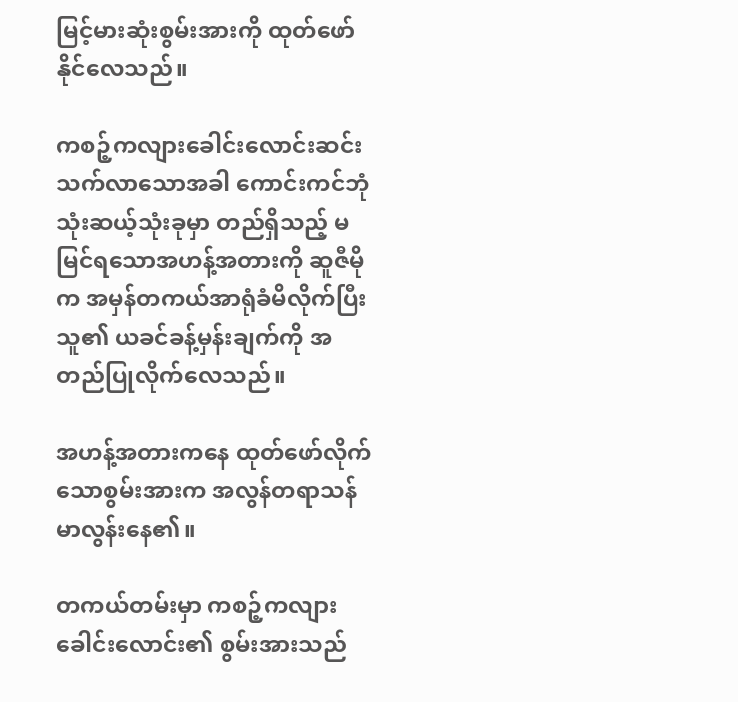မြင့်မားဆုံးစွမ်းအားကို ထုတ်ဖော်နိုင်လေသည်။

ကစဉ့်ကလျားခေါင်းလောင်းဆင်းသက်လာသောအခါ ကောင်းကင်ဘုံသုံးဆယ့်သုံးခုမှာ တည်ရှိသည့် မမြင်ရသောအဟန့်အတားကို ဆူဇီမိုက အမှန်တကယ်အာရုံခံမိလိုက်ပြီး သူ၏ ယခင်ခန့်မှန်းချက်ကို အတည်ပြုလိုက်လေသည်။

အဟန့်အတားကနေ ထုတ်ဖော်လိုက်သောစွမ်းအားက အလွန်တရာသန်မာလွန်းနေ၏။

တကယ်တမ်းမှာ ကစဉ့်ကလျားခေါင်းလောင်း၏ စွမ်းအားသည်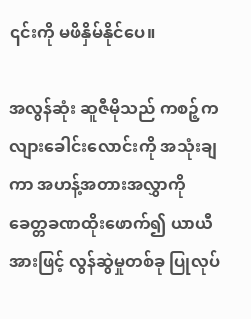၎င်းကို မဖိနှိမ်နိုင်ပေ။

အလွန်ဆုံး ဆူဇီမိုသည် ကစဉ့်ကလျားခေါင်းလောင်းကို အသုံးချကာ အဟန့်အတားအလွှာကို ခေတ္တခဏထိုးဖောက်၍ ယာယီအားဖြင့် လွန်ဆွဲမှုတစ်ခု ပြုလုပ်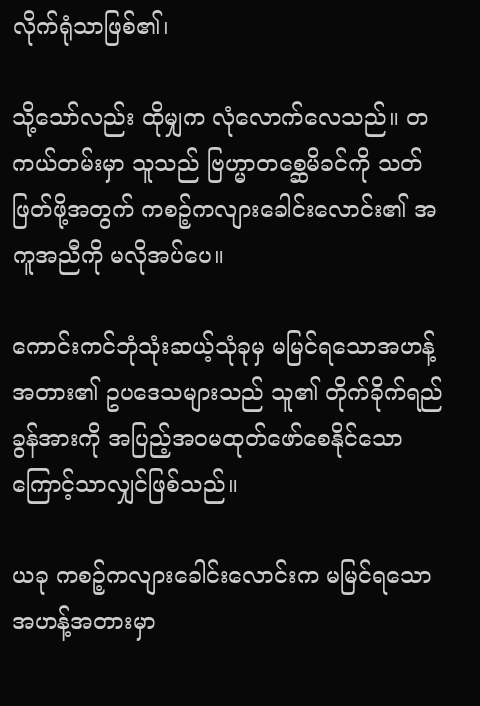လိုက်ရုံသာဖြစ်၏၊

သို့သော်လည်း ထိုမျှက လုံလောက်လေသည်။ တကယ်တမ်းမှာ သူသည် ဗြဟ္မာတစ္ဆေမိခင်ကို သတ်ဖြတ်ဖို့အတွက် ကစဉ့်ကလျားခေါင်းလောင်း၏ အကူအညီကို မလိုအပ်ပေ။

ကောင်းကင်ဘုံသုံးဆယ့်သုံခုမှ မမြင်ရသောအဟန့်အတား၏ ဥပဒေသများသည် သူ၏ တိုက်ခိုက်ရည်ခွန်အားကို အပြည့်အဝမထုတ်ဖော်စေနိုင်သောကြောင့်သာလျှင်ဖြစ်သည်။

ယခု ကစဉ့်ကလျားခေါင်းလောင်းက မမြင်ရသောအဟန့်အတားမှာ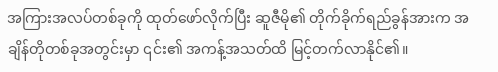အကြားအလပ်တစ်ခုကို ထုတ်ဖော်လိုက်ပြီး ဆူဇီမို၏ တိုက်ခိုက်ရည်ခွန်အားက အချိန်တိုတစ်ခုအတွင်းမှာ ၎င်း၏ အကန့်အသတ်ထိ မြင့်တက်လာနိုင်၏။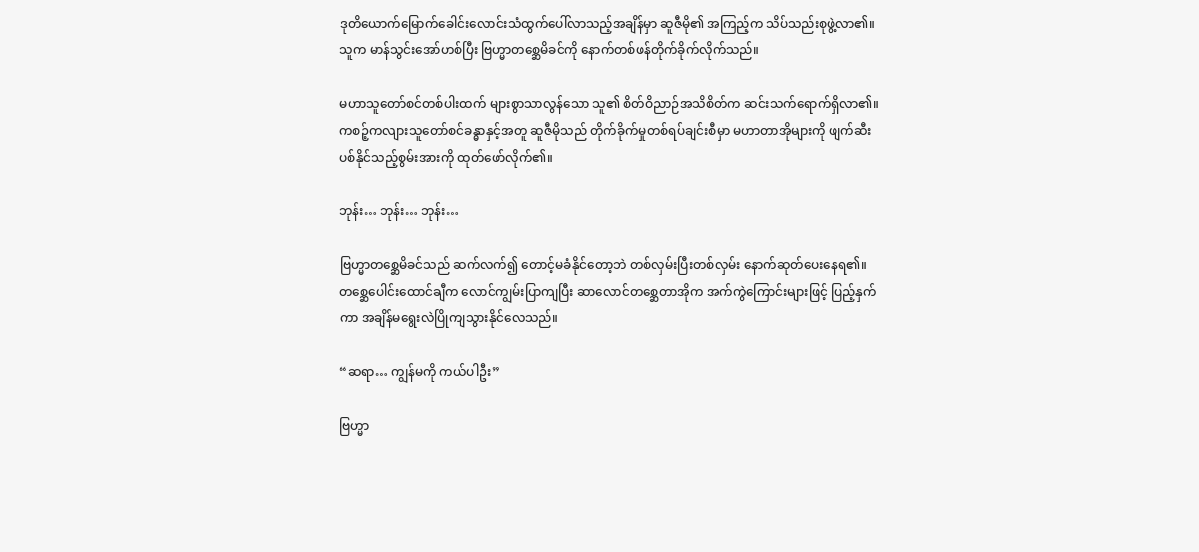ဒုတိယောက်မြောက်ခေါင်းလောင်းသံထွက်ပေါ်လာသည့်အချိန်မှာ ဆူဇီမို၏ အကြည့်က သိပ်သည်းစုဖွဲ့လာ၏။ သူက မာန်သွင်းအော်ဟစ်ပြီး ဗြဟ္မာတစ္ဆေမိခင်ကို နောက်တစ်ဖန်တိုက်ခိုက်လိုက်သည်။

မဟာသူတော်စင်တစ်ပါးထက် များစွာသာလွန်သော သူ၏ စိတ်ဝိညာဉ်အသိစိတ်က ဆင်းသက်ရောက်ရှိလာ၏။ ကစဉ့်ကလျားသူတော်စင်ခန္ဓာနှင့်အတူ ဆူဇီမိုသည် တိုက်ခိုက်မှုတစ်ရပ်ချင်းစီမှာ မဟာတာအိုများကို ဖျက်ဆီးပစ်နိုင်သည့်စွမ်းအားကို ထုတ်ဖော်လိုက်၏။

ဘုန်း… ဘုန်း… ဘုန်း…

ဗြဟ္မာတစ္ဆေမိခင်သည် ဆက်လက်၍ တောင့်မခံနိုင်တော့ဘဲ တစ်လှမ်းပြီးတစ်လှမ်း နောက်ဆုတ်ပေးနေရ၏။ တစ္ဆေပေါင်းထောင်ချီက လောင်ကျွမ်းပြာကျပြီး ဆာလောင်တစ္ဆေတာအိုက အက်ကွဲကြောင်းများဖြင့် ပြည့်နှက်ကာ အချိန်မရွေးလဲပြိုကျသွားနိုင်လေသည်။

“ဆရာ… ကျွန်မကို ကယ်ပါဦး”

ဗြဟ္မာ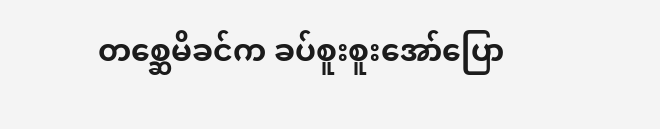တစ္ဆေမိခင်က ခပ်စူးစူးအော်ပြော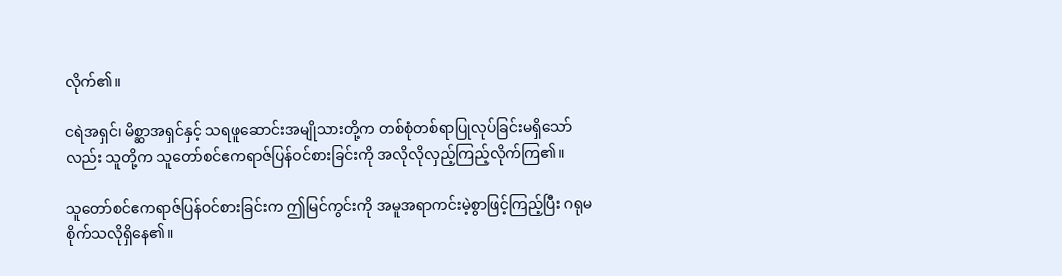လိုက်၏။

ငရဲအရှင်၊ မိစ္ဆာအရှင်နှင့် သရဖူဆောင်းအမျိုသားတို့က တစ်စုံတစ်ရာပြုလုပ်ခြင်းမရှိသော်လည်း သူတို့က သူတော်စင်ဧကရာဇ်ပြန်ဝင်စားခြင်းကို အလိုလိုလှည့်ကြည့်လိုက်ကြ၏။

သူတော်စင်ဧကရာဇ်ပြန်ဝင်စားခြင်းက ဤမြင်ကွင်းကို အမူအရာကင်းမဲ့စွာဖြင့်ကြည့်ပြီး ဂရုမစိုက်သလိုရှိနေ၏။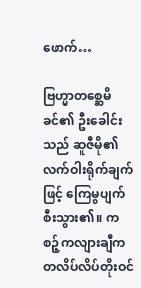ဖောက်…

ဗြဟ္မာတစ္ဆေမိခင်၏ ဦးခေါင်းသည် ဆူဇီမို၏ လက်ဝါးရိုက်ချက်ဖြင့် ကြေမွပျက်စီးသွား၏။ ကစဉ့်ကလျားချီက တလိပ်လိပ်တိုးဝင်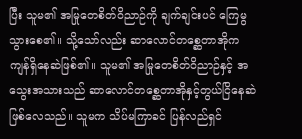ပြီး သူမ၏ အမြုတေစိတ်ဝိညာဉ်ကို ချက်ချင်းပင် ကြေမွသွားစေ၏။ သို့သော်လည်း ဆာလောင်တစ္ဆေတာအိုကကျန်ရှိနေဆဲဖြစ်၏။ သူမ၏ အမြုတေစိတ်ဝိညာဉ်နှင့် အသွေးအသားသည် ဆာလောင်တစ္ဆေတာအိုနှင့်တွယ်ငြိနေဆဲဖြစ်လေသည်။ သူမက သိပ်မကြာခင် ပြန်လည်ရှင်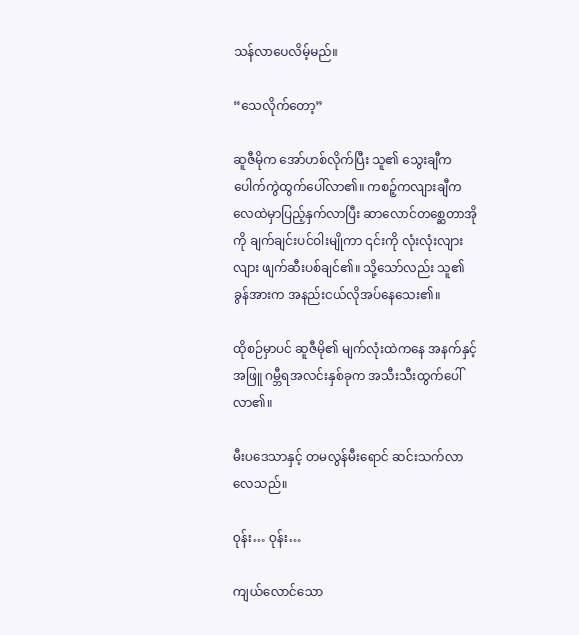သန်လာပေလိမ့်မည်။

“သေလိုက်တော့”

ဆူဇီမိုက အော်ဟစ်လိုက်ပြီး သူ၏ သွေးချီက ပေါက်ကွဲထွက်ပေါ်လာ၏။ ကစဉ့်ကလျားချီက လေထဲမှာပြည့်နှက်လာပြီး ဆာလောင်တစ္ဆေတာအိုကို ချက်ချင်းပင်ဝါးမျိုကာ ၎င်းကို လုံးလုံးလျားလျား ဖျက်ဆီးပစ်ချင်၏။ သို့သော်လည်း သူ၏ ခွန်အားက အနည်းငယ်လိုအပ်နေသေး၏။

ထိုစဉ်မှာပင် ဆူဇီမို၏ မျက်လုံးထဲကနေ အနက်နှင့်အဖြူ ဂမ္ဘီရအလင်းနှစ်ခုက အသီးသီးထွက်ပေါ်လာ၏။

မီးပဒေသာနှင့် တမလွန်မီးရောင် ဆင်းသက်လာလေသည်။

ဝုန်း… ဝုန်း…

ကျယ်လောင်သော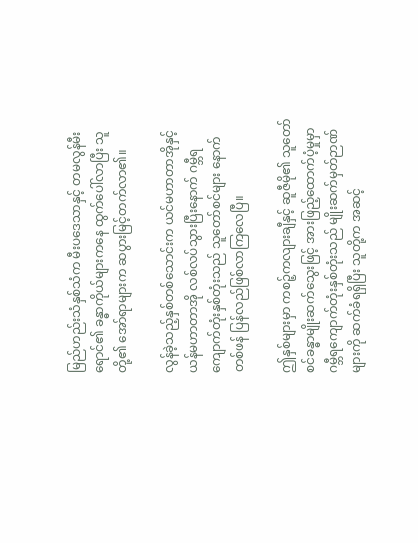မြည်ဟည်းသံနှစ်သံက မီးပဒေသာနှင့် တမလွန်မီးရောင်၏ ခန္ဓာကိုယ်များကနေ ထွက်ပေါ်လာပြီး သူတို့၏ အော်ရာများက ဆပွားမြင့်တက်လာ၏။

လွန်ခဲ့သည့်နှစ်တစ်သောင်းက ယင်မဟာတာအိုနှင့် ယန်မဟာတာအို လစ်လပ်သွားပြီးနောက် ဂမ္ဘီရကျောက်တုံးနှစ်တုံးသည် သူတော်စင်များ နောက်တစ်ဖန် ပြန်လည်ဖြစ်လာကြလေပြီ။

ဤနှစ်များမှာ ကစဉ့်ကလျားချီနှင့် ဆူဇီမို၏ သူတော်စင်ခန္ဓာမျိုးဆက်သွေးဖြင့် အားဖြည့်ထောက်ပံ့မှုမှာ ဂမ္ဘီရကျောက်တုံးနှစ်တုံးသည် မျိုးဆက်မှတ်ဉာဏ်များကို ဆက်ခံရရှိပြီး သူတို့က အဆင့်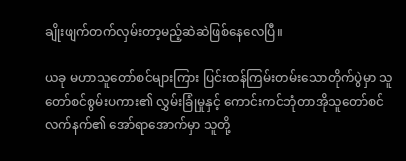ချိုးဖျက်တက်လှမ်းတာ့မည့်ဆဲဆဲဖြစ်နေလေပြီ။

ယခု မဟာသူတော်စင်များကြား ပြင်းထန်ကြမ်းတမ်းသောတိုက်ပွဲမှာ သူတော်စင်စွမ်းပကား၏ လွှမ်းခြုံမှုနှင့် ကောင်းကင်ဘုံတာအိုသူတော်စင်လက်နက်၏ အော်ရာအောက်မှာ သူတို့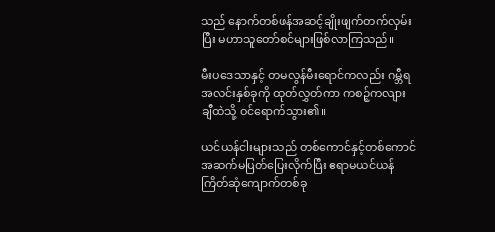သည် နောက်တစ်ဖန်အဆင့်ချိုးဖျက်တက်လှမ်းပြီး မဟာသူတော်စင်များဖြစ်လာကြသည်။

မီးပဒေသာနှင့် တမလွန်မီးရောင်ကလည်း ဂမ္ဘီရအလင်းနှစ်ခုကို ထုတ်လွှတ်ကာ ကစဉ့်ကလျားချီထဲသို့ ဝင်ရောက်သွား၏။

ယင်ယန်ငါးများသည် တစ်ကောင်နှင့်တစ်ကောင် အဆက်မပြတ်ပြေးလိုက်ပြီး ဧရာမယင်ယန်ကြိတ်ဆုံကျောက်တစ်ခု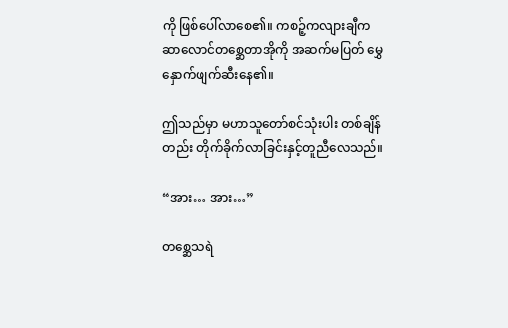ကို ဖြစ်ပေါ်လာစေ၏။ ကစဉ့်ကလျားချီက ဆာလောင်တစ္ဆေတာအိုကို အဆက်မပြတ် မွှေနှောက်ဖျက်ဆီးနေ၏။

ဤသည်မှာ မဟာသူတော်စင်သုံးပါး တစ်ချိန်တည်း တိုက်ခိုက်လာခြင်းနှင့်တူညီလေသည်။

“အား… အား…”

တစ္ဆေသရဲ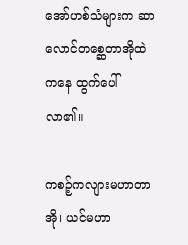အော်ဟစ်သံများက ဆာလောင်တစ္ဆေတာအိုထဲကနေ ထွက်ပေါ်လာ၏။

ကစဉ့်ကလျားမဟာတာအို၊ ယင်မဟာ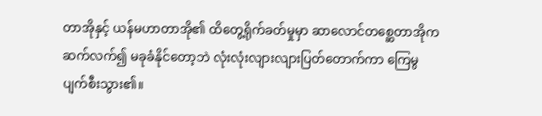တာအိုနှင့် ယန်မဟာတာအို၏ ထိတွေ့ရိုက်ခတ်မှုမှာ ဆာလောင်တစ္ဆေတာအိုက ဆက်လက်၍ မခုခံနိုင်တော့ဘဲ လုံးလုံးလျားလျားပြတ်တောက်ကာ ကြေမွပျက်စီးသွား၏။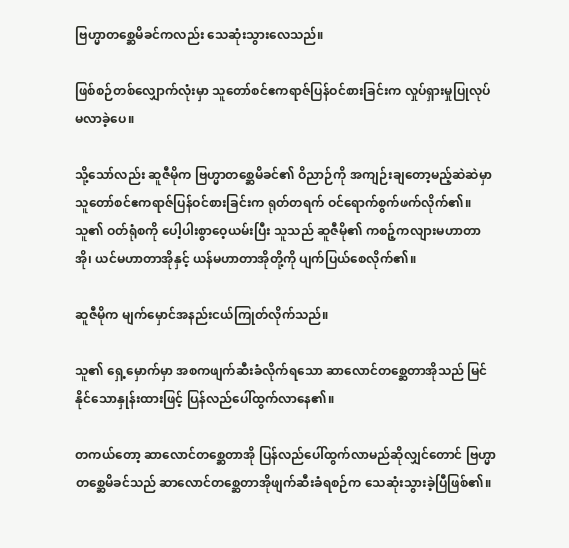ဗြဟ္မာတစ္ဆေမိခင်ကလည်း သေဆုံးသွားလေသည်။

ဖြစ်စဉ်တစ်လျှောက်လုံးမှာ သူတော်စင်ဧကရာဇ်ပြန်ဝင်စားခြင်းက လှုပ်ရှားမှုပြုလုပ်မလာခဲ့ပေ။

သို့သော်လည်း ဆူဇီမိုက ဗြဟ္မာတစ္ဆေမိခင်၏ ဝိညာဉ်ကို အကျဉ်းချတော့မည့်ဆဲဆဲမှာ သူတော်စင်ဧကရာဇ်ပြန်ဝင်စားခြင်းက ရုတ်တရက် ဝင်ရောက်စွက်ဖက်လိုက်၏။ သူ၏ ဝတ်ရုံစကို ပေါ့ပါးစွာဝေ့ယမ်းပြီး သူသည် ဆူဇီမို၏ ကစဉ့်ကလျားမဟာတာအို၊ ယင်မဟာတာအိုနှင့် ယန်မဟာတာအိုတို့ကို ပျက်ပြယ်စေလိုက်၏။

ဆူဇီမိုက မျက်မှောင်အနည်းငယ်ကြုတ်လိုက်သည်။

သူ၏ ရှေ့မှောက်မှာ အစကဖျက်ဆီးခံလိုက်ရသော ဆာလောင်တစ္ဆေတာအိုသည် မြင်နိုင်သောနှုန်းထားဖြင့် ပြန်လည်ပေါ်ထွက်လာနေ၏။

တကယ်တော့ ဆာလောင်တစ္ဆေတာအို ပြန်လည်ပေါ်ထွက်လာမည်ဆိုလျှင်တောင် ဗြဟ္မာတစ္ဆေမိခင်သည် ဆာလောင်တစ္ဆေတာအိုဖျက်ဆီးခံရစဉ်က သေဆုံးသွားခဲ့ပြီဖြစ်၏။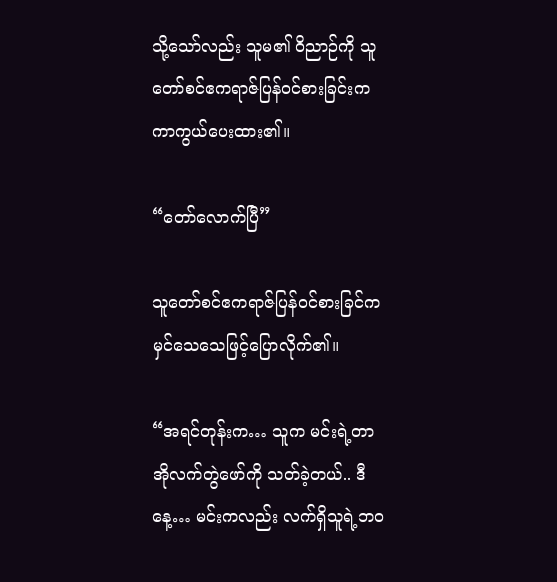သို့သော်လည်း သူမ၏ ဝိညာဉ်ကို သူတော်စင်ဧကရာဇ်ပြန်ဝင်စားခြင်းက ကာကွယ်ပေးထား၏။

“တော်လောက်ပြီ”

သူတော်စင်ဧကရာဇ်ပြန်ဝင်စားခြင်က မှင်သေသေဖြင့်ပြောလိုက်၏။

“အရင်တုန်းက… သူက မင်းရဲ့တာအိုလက်တွဲဖော်ကို သတ်ခဲ့တယ်.. ဒီနေ့… မင်းကလည်း လက်ရှိသူရဲ့ဘဝ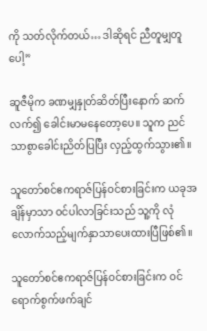ကို သတ်လိုက်တယ်… ဒါဆိုရင် ညီတူမျှတူပေါ့”

ဆူဇီမိုက ခဏမျှနှုတ်ဆိတ်ပြီးနောက် ဆက်လက်၍ ခေါင်းမာမနေတော့ပေ။ သူက ညင်သာစွာခေါင်းညိတ်ပြပြီး လှည့်ထွက်သွား၏။

သူတော်စင်ဧကရာဇ်ပြန်ဝင်စားခြင်းက ယခုအချိန်မှာသာ ဝင်ပါလာခြင်းသည် သူ့ကို လုံလောက်သည့်မျက်နှာသာပေးထားပြီဖြစ်၏။

သူတော်စင်ဧကရာဇ်ပြန်ဝင်စားခြင်းက ဝင်ရောက်စွက်ဖက်ချင်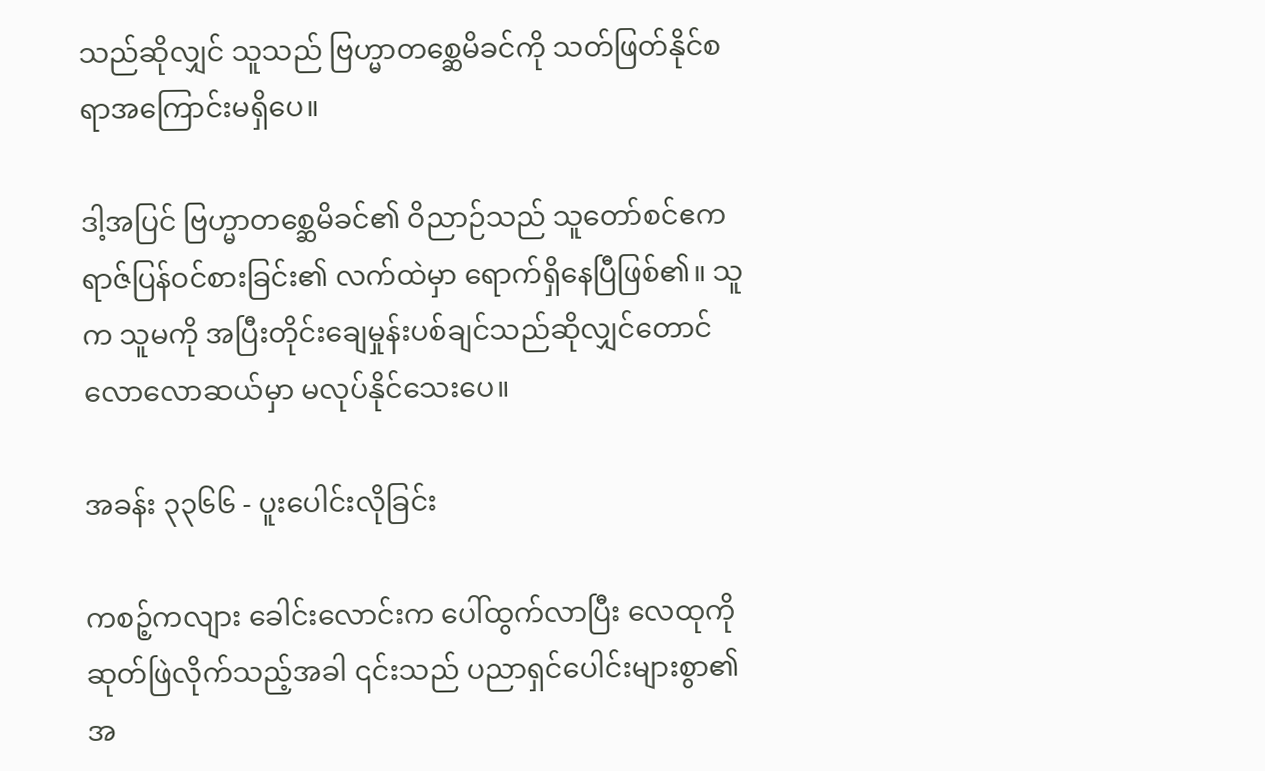သည်ဆိုလျှင် သူသည် ဗြဟ္မာတစ္ဆေမိခင်ကို သတ်ဖြတ်နိုင်စရာအကြောင်းမရှိပေ။

ဒါ့အပြင် ဗြဟ္မာတစ္ဆေမိခင်၏ ဝိညာဉ်သည် သူတော်စင်ဧကရာဇ်ပြန်ဝင်စားခြင်း၏ လက်ထဲမှာ ရောက်ရှိနေပြီဖြစ်၏။ သူက သူမကို အပြီးတိုင်းချေမှုန်းပစ်ချင်သည်ဆိုလျှင်တောင် လောလောဆယ်မှာ မလုပ်နိုင်သေးပေ။

အခန်း ၃၃၆၆ - ပူးပေါင်းလိုခြင်း

ကစဉ့်ကလျား ခေါင်းလောင်းက ပေါ်ထွက်လာပြီး လေထုကို ဆုတ်ဖြဲလိုက်သည့်အခါ ၎င်းသည် ပညာရှင်ပေါင်းများစွာ၏ အ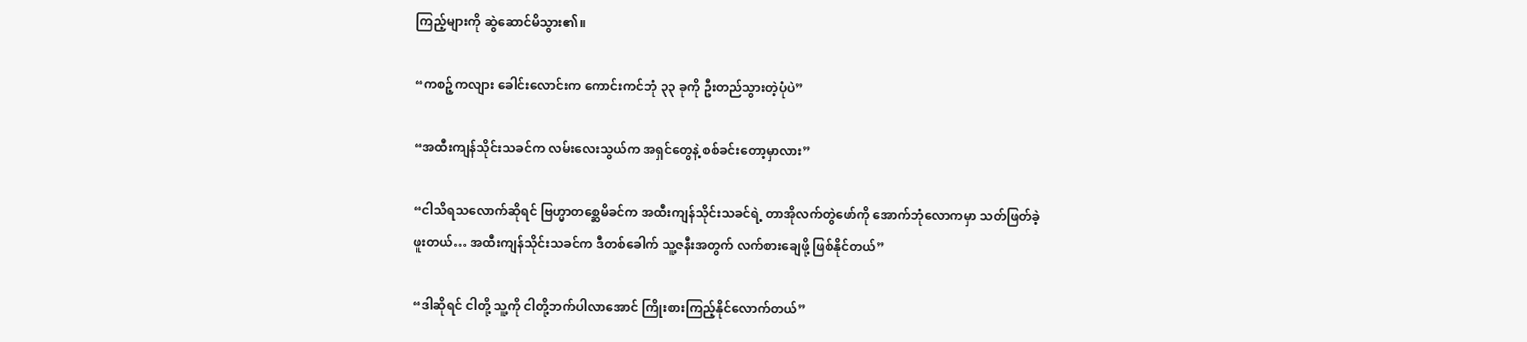ကြည့်များကို ဆွဲဆောင်မိသွား၏။

“ကစဉ့်ကလျား ခေါင်းလောင်းက ကောင်းကင်ဘုံ ၃၃ ခုကို ဦးတည်သွားတဲ့ပုံပဲ”

“အထီးကျန်သိုင်းသခင်က လမ်းလေးသွယ်က အရှင်တွေနဲ့ စစ်ခင်းတော့မှာလား”

“ငါသိရသလောက်ဆိုရင် ဗြဟ္မာတစ္ဆေမိခင်က အထီးကျန်သိုင်းသခင်ရဲ့ တာအိုလက်တွဲဖော်ကို အောက်ဘုံလောကမှာ သတ်ဖြတ်ခဲ့ဖူးတယ်… အထီးကျန်သိုင်းသခင်က ဒီတစ်ခေါက် သူ့ဇနီးအတွက် လက်စားချေဖို့ ဖြစ်နိုင်တယ်”

“ဒါဆိုရင် ငါတို့ သူ့ကို ငါတို့ဘက်ပါလာအောင် ကြိုးစားကြည့်နိုင်လောက်တယ်”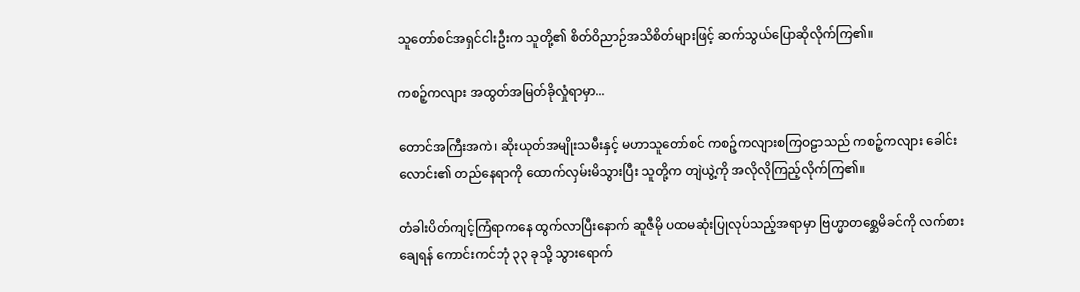သူတော်စင်အရှင်ငါးဦးက သူတို့၏ စိတ်ဝိညာဉ်အသိစိတ်များဖြင့် ဆက်သွယ်ပြောဆိုလိုက်ကြ၏။

ကစဉ့်ကလျား အထွတ်အမြတ်ခိုလှုံရာမှာ...

တောင်အကြီးအကဲ၊ ဆိုးယုတ်အမျိုးသမီးနှင့် မဟာသူတော်စင် ကစဉ့်ကလျားစကြဝဠာသည် ကစဉ့်ကလျား ခေါင်းလောင်း၏ တည်နေရာကို ထောက်လှမ်းမိသွားပြီး သူတို့က တျဲယွဲ့ကို အလိုလိုကြည့်လိုက်ကြ၏။

တံခါးပိတ်ကျင့်ကြံရာကနေ ထွက်လာပြီးနောက် ဆူဇီမို ပထမဆုံးပြုလုပ်သည့်အရာမှာ ဗြဟ္မာတစ္ဆေမိခင်ကို လက်စားချေရန် ကောင်းကင်ဘုံ ၃၃ ခုသို့ သွားရောက်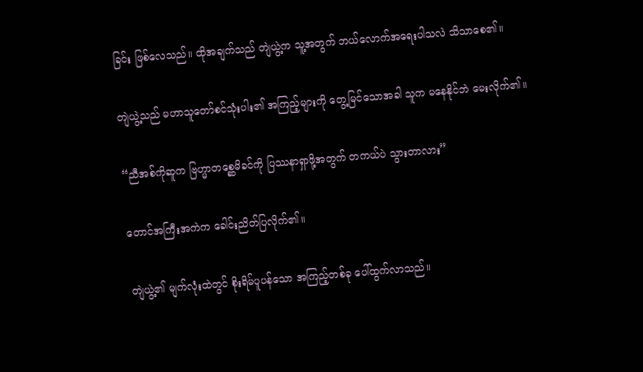ခြင်း ဖြစ်လေသည်။ ထိုအချက်သည် တျဲယွဲ့က သူ့အတွက် ဘယ်လောက်အရေးပါသလဲ သိသာစေ၏။

တျဲယွဲ့သည် မဟာသူတော်စင်သုံးပါး၏ အကြည့်များကို တွေ့မြင်သောအခါ သူက မနေနိုင်ဘဲ မေးလိုက်၏။

“ညီအစ်ကိုဆူက ဗြဟ္မာတစ္ဆေမိခင်ကို ပြဿနာရှာဖို့အတွက် တကယ်ပဲ သွားတာလား”

တောင်အကြီးအကဲက ခေါင်းညိတ်ပြလိုက်၏။

တျဲယွဲ့၏ မျက်လုံးထဲတွင် စိုးရိမ်ပူပန်သော အကြည့်တစ်ခု ပေါ်ထွက်လာသည်။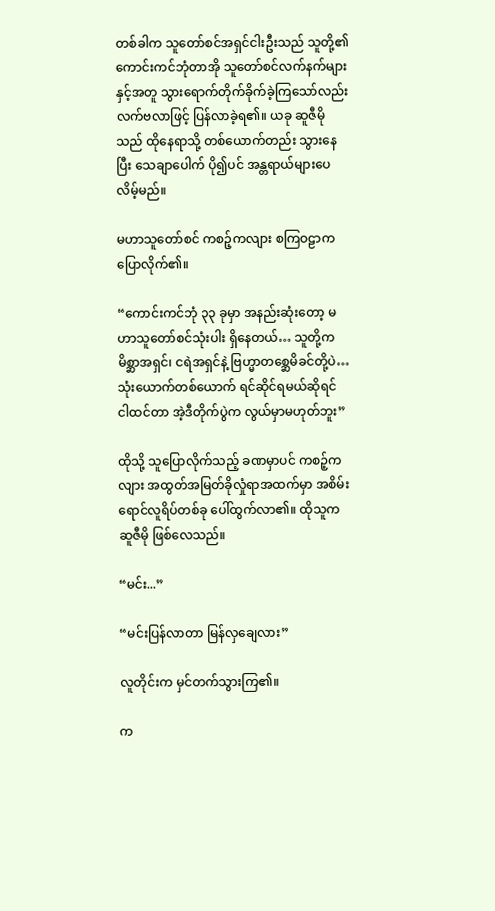တစ်ခါက သူတော်စင်အရှင်ငါးဦးသည် သူတို့၏ ကောင်းကင်ဘုံတာအို သူတော်စင်လက်နက်များနှင့်အတူ သွားရောက်တိုက်ခိုက်ခဲ့ကြသော်လည်း လက်ဗလာဖြင့် ပြန်လာခဲ့ရ၏။ ယခု ဆူဇီမိုသည် ထိုနေရာသို့ တစ်ယောက်တည်း သွားနေပြီး သေချာပေါက် ပို၍ပင် အန္တရာယ်များပေလိမ့်မည်။

မဟာသူတော်စင် ကစဉ့်ကလျား စကြဝဠာက ပြောလိုက်၏။

“ကောင်းကင်ဘုံ ၃၃ ခုမှာ အနည်းဆုံးတော့ မဟာသူတော်စင်သုံးပါး ရှိနေတယ်… သူတို့က မိစ္ဆာအရှင်၊ ငရဲအရှင်နဲ့ ဗြဟ္မာတစ္ဆေမိခင်တို့ပဲ… သုံးယောက်တစ်ယောက် ရင်ဆိုင်ရမယ်ဆိုရင် ငါထင်တာ အဲ့ဒီတိုက်ပွဲက လွယ်မှာမဟုတ်ဘူး”

ထိုသို့ သူပြောလိုက်သည့် ခဏမှာပင် ကစဉ့်ကလျား အထွတ်အမြတ်ခိုလှုံရာအထက်မှာ အစိမ်းရောင်လူရိပ်တစ်ခု ပေါ်ထွက်လာ၏။ ထိုသူက ဆူဇီမို ဖြစ်လေသည်။

“မင်း...”

“မင်းပြန်လာတာ မြန်လှချေလား”

လူတိုင်းက မှင်တက်သွားကြ၏။

က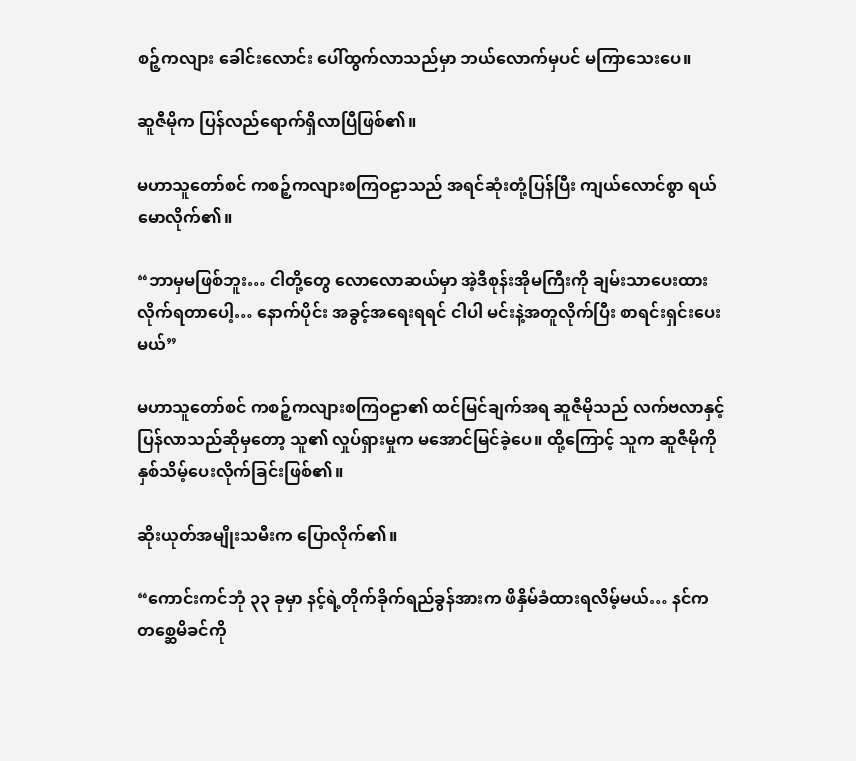စဉ့်ကလျား ခေါင်းလောင်း ပေါ်ထွက်လာသည်မှာ ဘယ်လောက်မှပင် မကြာသေးပေ။

ဆူဇီမိုက ပြန်လည်ရောက်ရှိလာပြီဖြစ်၏။

မဟာသူတော်စင် ကစဉ့်ကလျားစကြဝဠာသည် အရင်ဆုံးတုံ့ပြန်ပြီး ကျယ်လောင်စွာ ရယ်မောလိုက်၏။

“ဘာမှမဖြစ်ဘူး… ငါတို့တွေ လောလောဆယ်မှာ အဲ့ဒီစုန်းအိုမကြီးကို ချမ်းသာပေးထားလိုက်ရတာပေါ့… နောက်ပိုင်း အခွင့်အရေးရရင် ငါပါ မင်းနဲ့အတူလိုက်ပြီး စာရင်းရှင်းပေးမယ်”

မဟာသူတော်စင် ကစဉ့်ကလျားစကြဝဠာ၏ ထင်မြင်ချက်အရ ဆူဇီမိုသည် လက်ဗလာနှင့် ပြန်လာသည်ဆိုမှတော့ သူ၏ လှုပ်ရှားမှုက မအောင်မြင်ခဲ့ပေ။ ထို့ကြောင့် သူက ဆူဇီမိုကို နှစ်သိမ့်ပေးလိုက်ခြင်းဖြစ်၏။

ဆိုးယုတ်အမျိုးသမီးက ပြောလိုက်၏။

“ကောင်းကင်ဘုံ ၃၃ ခုမှာ နင့်ရဲ့တိုက်ခိုက်ရည်ခွန်အားက ဖိနှိမ်ခံထားရလိမ့်မယ်… နင်က တစ္ဆေမိခင်ကို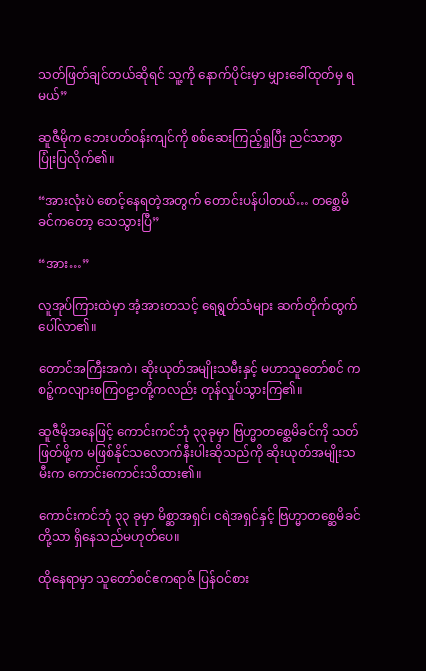သတ်ဖြတ်ချင်တယ်ဆိုရင် သူ့ကို နောက်ပိုင်းမှာ မျှားခေါ်ထုတ်မှ ရမယ်”

ဆူဇီမိုက ဘေးပတ်ဝန်းကျင်ကို စစ်ဆေးကြည့်ရှုပြီး ညင်သာစွာ ပြုံးပြလိုက်၏။

“အားလုံးပဲ စောင့်နေရတဲ့အတွက် တောင်းပန်ပါတယ်… တစ္ဆေမိခင်ကတော့ သေသွားပြီ”

“အား…”

လူအုပ်ကြားထဲမှာ အံ့အားတသင့် ရေရွတ်သံများ ဆက်တိုက်ထွက်ပေါ်လာ၏။

တောင်အကြီးအကဲ၊ ဆိုးယုတ်အမျိုးသမီးနှင့် မဟာသူတော်စင် ကစဉ့်ကလျားစကြဝဠာတို့ကလည်း တုန်လှုပ်သွားကြ၏။

ဆူဇီမိုအနေဖြင့် ကောင်းကင်ဘုံ ၃၃ခုမှာ ဗြဟ္မာတစ္ဆေမိခင်ကို သတ်ဖြတ်ဖို့က မဖြစ်နိုင်သလောက်နီးပါးဆိုသည်ကို ဆိုးယုတ်အမျိုးသမီးက ကောင်းကောင်းသိထား၏။

ကောင်းကင်ဘုံ ၃၃ ခုမှာ မိစ္ဆာအရှင်၊ ငရဲအရှင်နှင့် ဗြဟ္မာတစ္ဆေမိခင်တို့သာ ရှိနေသည်မဟုတ်ပေ။

ထိုနေရာမှာ သူတော်စင်ဧကရာဇ် ပြန်ဝင်စား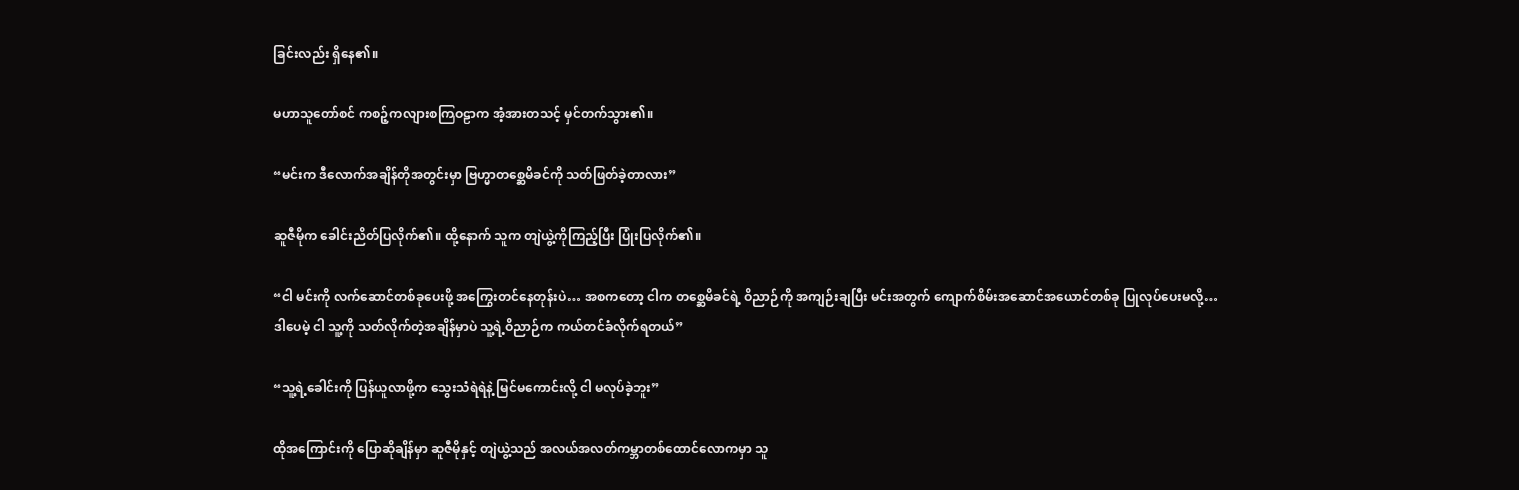ခြင်းလည်း ရှိနေ၏။

မဟာသူတော်စင် ကစဉ့်ကလျားစကြဝဠာက အံ့အားတသင့် မှင်တက်သွား၏။

“မင်းက ဒီလောက်အချိန်တိုအတွင်းမှာ ဗြဟ္မာတစ္ဆေမိခင်ကို သတ်ဖြတ်ခဲ့တာလား”

ဆူဇီမိုက ခေါင်းညိတ်ပြလိုက်၏။ ထို့နောက် သူက တျဲယွဲ့ကိုကြည့်ပြီး ပြုံးပြလိုက်၏။

“ငါ မင်းကို လက်ဆောင်တစ်ခုပေးဖို့ အကြွေးတင်နေတုန်းပဲ… အစကတော့ ငါက တစ္ဆေမိခင်ရဲ့ ဝိညာဉ်ကို အကျဉ်းချပြီး မင်းအတွက် ကျောက်စိမ်းအဆောင်အယောင်တစ်ခု ပြုလုပ်ပေးမလို့… ဒါပေမဲ့ ငါ သူ့ကို သတ်လိုက်တဲ့အချိန်မှာပဲ သူ့ရဲ့ဝိညာဉ်က ကယ်တင်ခံလိုက်ရတယ်”

“သူ့ရဲ့ခေါင်းကို ပြန်ယူလာဖို့က သွေးသံရဲရဲနဲ့ မြင်မကောင်းလို့ ငါ မလုပ်ခဲ့ဘူး”

ထိုအကြောင်းကို ပြောဆိုချိန်မှာ ဆူဇီမိုနှင့် တျဲယွဲ့သည် အလယ်အလတ်ကမ္ဘာတစ်ထောင်လောကမှာ သူ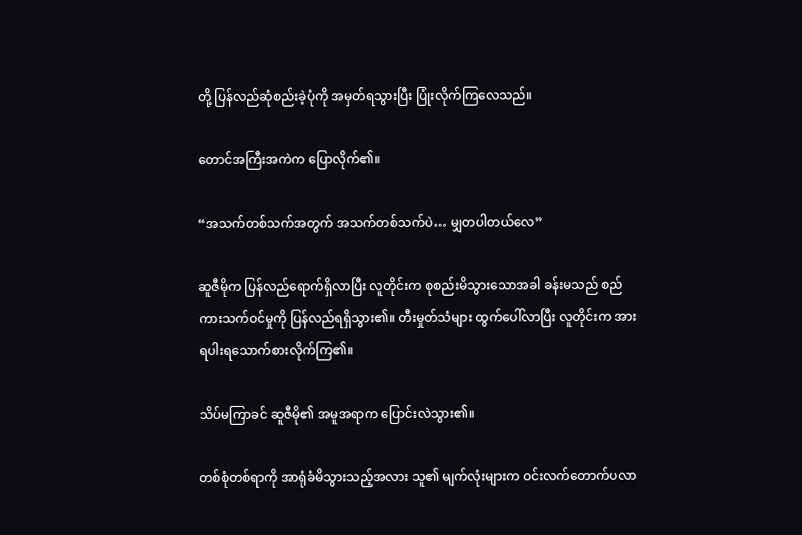တို့ ပြန်လည်ဆုံစည်းခဲ့ပုံကို အမှတ်ရသွားပြီး ပြုံးလိုက်ကြလေသည်။

တောင်အကြီးအကဲက ပြောလိုက်၏။

“အသက်တစ်သက်အတွက် အသက်တစ်သက်ပဲ… မျှတပါတယ်လေ”

ဆူဇီမိုက ပြန်လည်ရောက်ရှိလာပြီး လူတိုင်းက စုစည်းမိသွားသောအခါ ခန်းမသည် စည်ကားသက်ဝင်မှုကို ပြန်လည်ရရှိသွား၏။ တီးမှုတ်သံများ ထွက်ပေါ်လာပြီး လူတိုင်းက အားရပါးရသောက်စားလိုက်ကြ၏။

သိပ်မကြာခင် ဆူဇီမို၏ အမူအရာက ပြောင်းလဲသွား၏။

တစ်စုံတစ်ရာကို အာရုံခံမိသွားသည့်အလား သူ၏ မျက်လုံးများက ဝင်းလက်တောက်ပလာ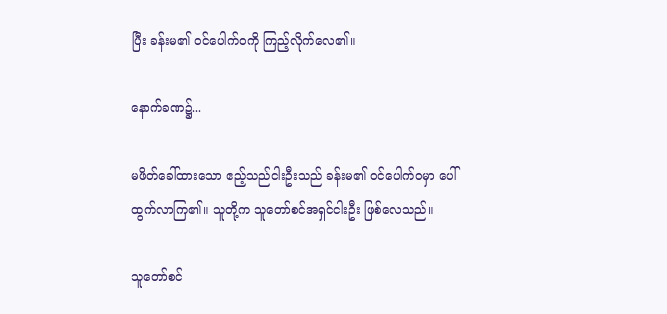ပြီး ခန်းမ၏ ဝင်ပေါက်ဝကို ကြည့်လိုက်လေ၏။

နောက်ခဏ၌...

မဖိတ်ခေါ်ထားသော ဧည့်သည်ငါးဦးသည် ခန်းမ၏ ဝင်ပေါက်ဝမှာ ပေါ်ထွက်လာကြ၏။ သူတို့က သူတော်စင်အရှင်ငါးဦး ဖြစ်လေသည်။

သူတော်စင်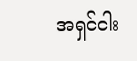အရှင်ငါး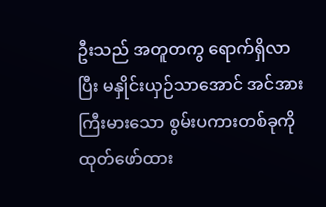ဦးသည် အတူတကွ ရောက်ရှိလာပြီး မနှိုင်းယှဉ်သာအောင် အင်အားကြီးမားသော စွမ်းပကားတစ်ခုကို ထုတ်ဖော်ထား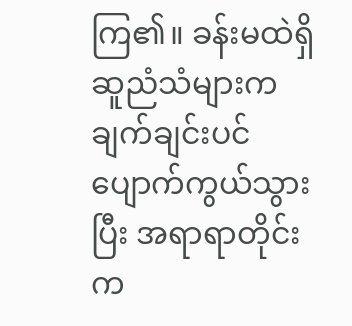ကြ၏။ ခန်းမထဲရှိ ဆူညံသံများက ချက်ချင်းပင် ပျောက်ကွယ်သွားပြီး အရာရာတိုင်းက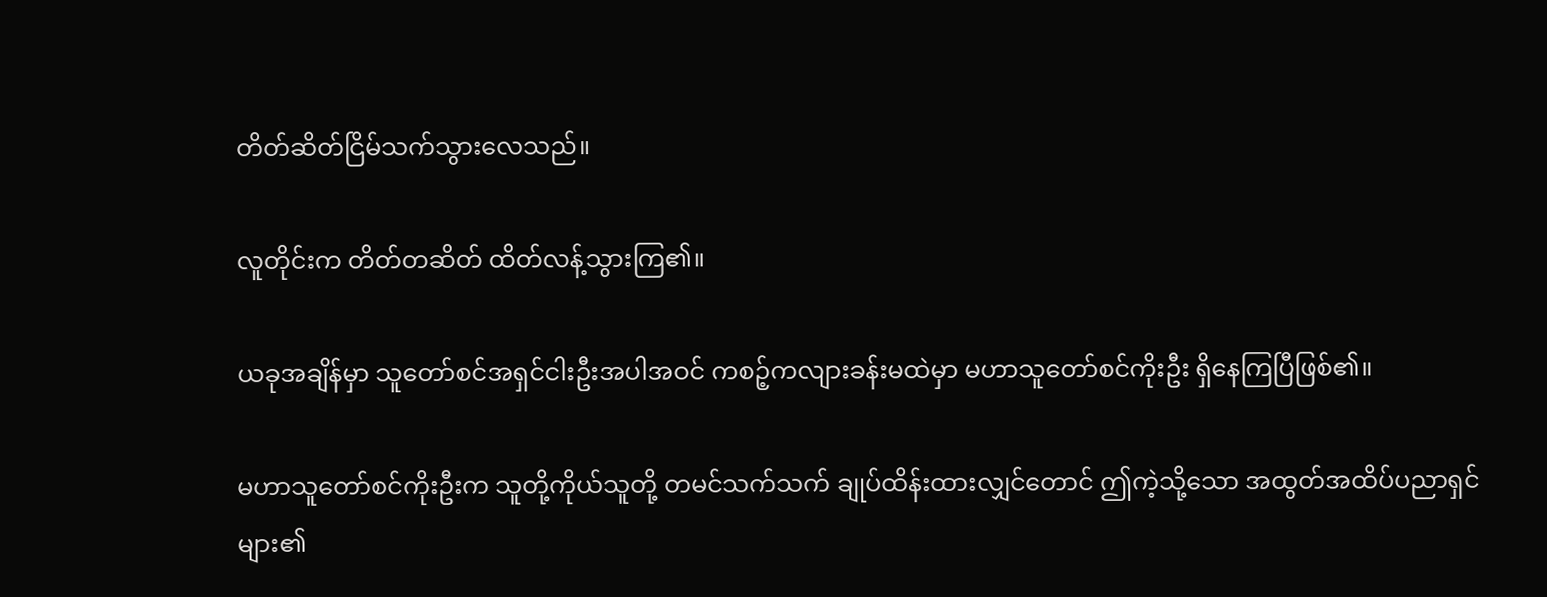တိတ်ဆိတ်ငြိမ်သက်သွားလေသည်။

လူတိုင်းက တိတ်တဆိတ် ထိတ်လန့်သွားကြ၏။

ယခုအချိန်မှာ သူတော်စင်အရှင်ငါးဦးအပါအဝင် ကစဉ့်ကလျားခန်းမထဲမှာ မဟာသူတော်စင်ကိုးဦး ရှိနေကြပြီဖြစ်၏။

မဟာသူတော်စင်ကိုးဦးက သူတို့ကိုယ်သူတို့ တမင်သက်သက် ချုပ်ထိန်းထားလျှင်တောင် ဤကဲ့သို့သော အထွတ်အထိပ်ပညာရှင်များ၏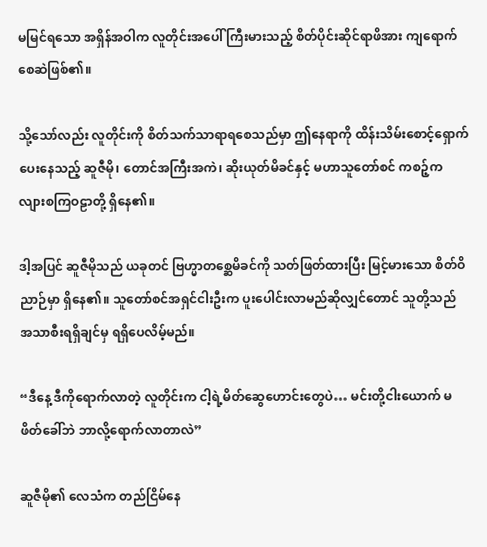မမြင်ရသော အရှိန်အဝါက လူတိုင်းအပေါ် ကြီးမားသည့် စိတ်ပိုင်းဆိုင်ရာဖိအား ကျရောက်စေဆဲဖြစ်၏။

သို့သော်လည်း လူတိုင်းကို စိတ်သက်သာရာရစေသည်မှာ ဤနေရာကို ထိန်းသိမ်းစောင့်ရှောက်ပေးနေသည့် ဆူဇီမို၊ တောင်အကြီးအကဲ၊ ဆိုးယုတ်မိခင်နှင့် မဟာသူတော်စင် ကစဉ့်ကလျားစကြဝဠာတို့ ရှိနေ၏။

ဒါ့အပြင် ဆူဇီမိုသည် ယခုတင် ဗြဟ္မာတစ္ဆေမိခင်ကို သတ်ဖြတ်ထားပြီး မြင့်မားသော စိတ်ဝိညာဉ်မှာ ရှိနေ၏။ သူတော်စင်အရှင်ငါးဦးက ပူးပေါင်းလာမည်ဆိုလျှင်တောင် သူတို့သည် အသာစီးရရှိချင်မှ ရရှိပေလိမ့်မည်။

“ဒီနေ့ ဒီကိုရောက်လာတဲ့ လူတိုင်းက ငါ့ရဲ့မိတ်ဆွေဟောင်းတွေပဲ… မင်းတို့ငါးယောက် မဖိတ်ခေါ်ဘဲ ဘာလို့ရောက်လာတာလဲ”

ဆူဇီမို၏ လေသံက တည်ငြိမ်နေ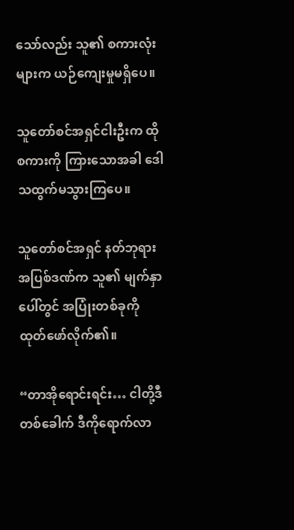သော်လည်း သူ၏ စကားလုံးများက ယဉ်ကျေးမှုမရှိပေ။

သူတော်စင်အရှင်ငါးဦးက ထိုစကားကို ကြားသောအခါ ဒေါသထွက်မသွားကြပေ။

သူတော်စင်အရှင် နတ်ဘုရားအပြစ်ဒဏ်က သူ၏ မျက်နှာပေါ်တွင် အပြုံးတစ်ခုကို ထုတ်ဖော်လိုက်၏။

“တာအိုရောင်းရင်း… ငါတို့ဒီတစ်ခေါက် ဒီကိုရောက်လာ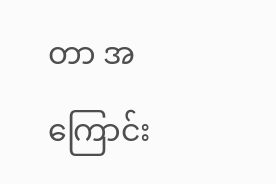တာ အကြောင်း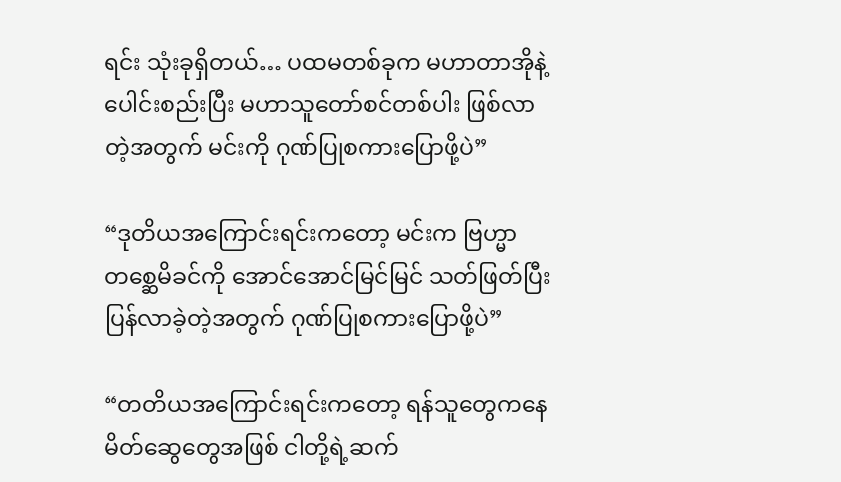ရင်း သုံးခုရှိတယ်… ပထမတစ်ခုက မဟာတာအိုနဲ့ ပေါင်းစည်းပြီး မဟာသူတော်စင်တစ်ပါး ဖြစ်လာတဲ့အတွက် မင်းကို ဂုဏ်ပြုစကားပြောဖို့ပဲ”

“ဒုတိယအကြောင်းရင်းကတော့ မင်းက ဗြဟ္မာတစ္ဆေမိခင်ကို အောင်အောင်မြင်မြင် သတ်ဖြတ်ပြီး ပြန်လာခဲ့တဲ့အတွက် ဂုဏ်ပြုစကားပြောဖို့ပဲ”

“တတိယအကြောင်းရင်းကတော့ ရန်သူတွေကနေ မိတ်ဆွေတွေအဖြစ် ငါတို့ရဲ့ဆက်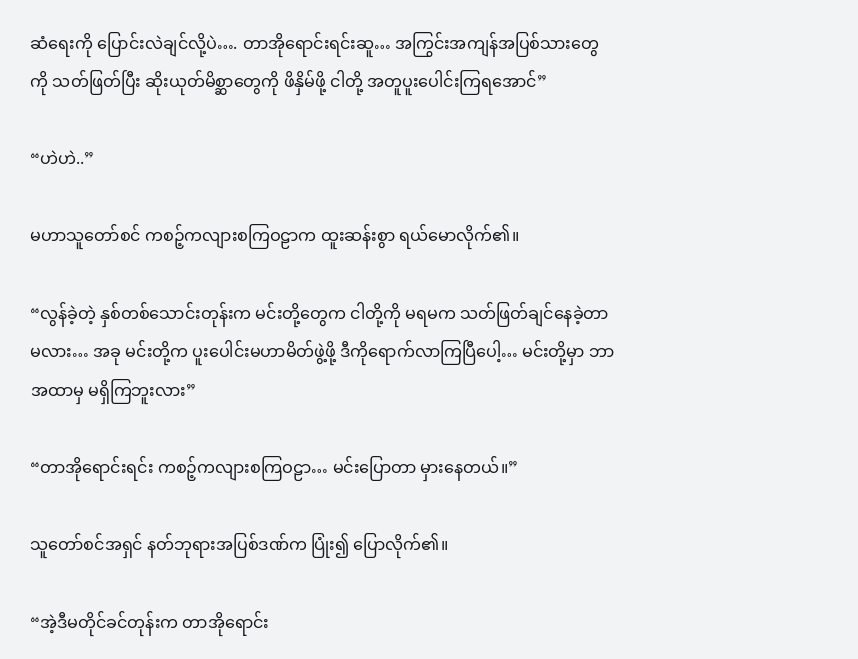ဆံရေးကို ပြောင်းလဲချင်လို့ပဲ…. တာအိုရောင်းရင်းဆူ… အကြွင်းအကျန်အပြစ်သားတွေကို သတ်ဖြတ်ပြီး ဆိုးယုတ်မိစ္ဆာတွေကို ဖိနှိမ်ဖို့ ငါတို့ အတူပူးပေါင်းကြရအောင်”

“ဟဲဟဲ..”

မဟာသူတော်စင် ကစဉ့်ကလျားစကြဝဠာက ထူးဆန်းစွာ ရယ်မောလိုက်၏။

“လွန်ခဲ့တဲ့ နှစ်တစ်သောင်းတုန်းက မင်းတို့တွေက ငါတို့ကို မရမက သတ်ဖြတ်ချင်နေခဲ့တာမလား… အခု မင်းတို့က ပူးပေါင်းမဟာမိတ်ဖွဲ့ဖို့ ဒီကိုရောက်လာကြပြီပေါ့… မင်းတို့မှာ ဘာအထာမှ မရှိကြဘူးလား”

“တာအိုရောင်းရင်း ကစဉ့်ကလျားစကြဝဠာ… မင်းပြောတာ မှားနေတယ်။”

သူတော်စင်အရှင် နတ်ဘုရားအပြစ်ဒဏ်က ပြုံး၍ ပြောလိုက်၏။

“အဲ့ဒီမတိုင်ခင်တုန်းက တာအိုရောင်း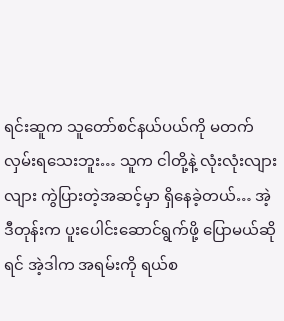ရင်းဆူက သူတော်စင်နယ်ပယ်ကို မတက်လှမ်းရသေးဘူး… သူက ငါတို့နဲ့ လုံးလုံးလျားလျား ကွဲပြားတဲ့အဆင့်မှာ ရှိနေခဲ့တယ်… အဲ့ဒီတုန်းက ပူးပေါင်းဆောင်ရွက်ဖို့ ပြောမယ်ဆိုရင် အဲ့ဒါက အရမ်းကို ရယ်စ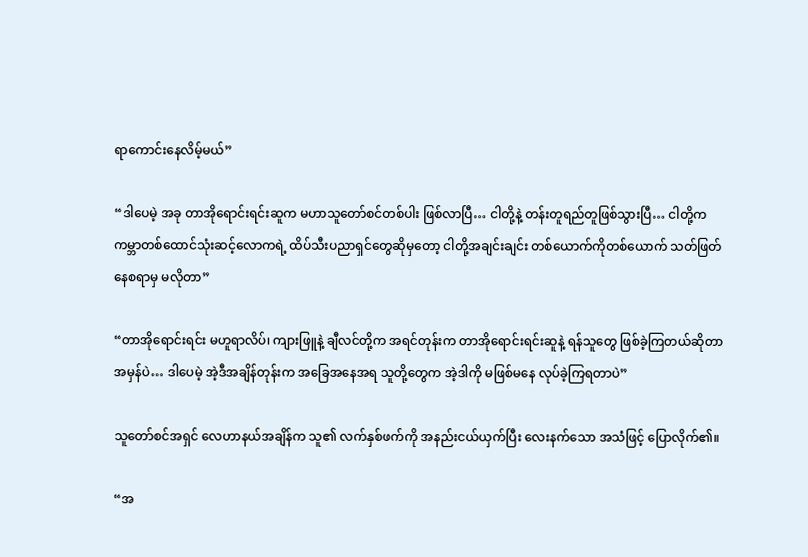ရာကောင်းနေလိမ့်မယ်”

“ဒါပေမဲ့ အခု တာအိုရောင်းရင်းဆူက မဟာသူတော်စင်တစ်ပါး ဖြစ်လာပြီ… ငါတို့နဲ့ တန်းတူရည်တူဖြစ်သွားပြီ… ငါတို့က ကမ္ဘာတစ်ထောင်သုံးဆင့်လောကရဲ့ ထိပ်သီးပညာရှင်တွေဆိုမှတော့ ငါတို့အချင်းချင်း တစ်ယောက်ကိုတစ်ယောက် သတ်ဖြတ်နေစရာမှ မလိုတာ”

“တာအိုရောင်းရင်း မဟူရာလိပ်၊ ကျားဖြူနဲ့ ချီလင်တို့က အရင်တုန်းက တာအိုရောင်းရင်းဆူနဲ့ ရန်သူတွေ ဖြစ်ခဲ့ကြတယ်ဆိုတာ အမှန်ပဲ… ဒါပေမဲ့ အဲ့ဒီအချိန်တုန်းက အခြေအနေအရ သူတို့တွေက အဲ့ဒါကို မဖြစ်မနေ လုပ်ခဲ့ကြရတာပဲ”

သူတော်စင်အရှင် လေဟာနယ်အချိန်က သူ၏ လက်နှစ်ဖက်ကို အနည်းငယ်ယှက်ပြီး လေးနက်သော အသံဖြင့် ပြောလိုက်၏။

“အ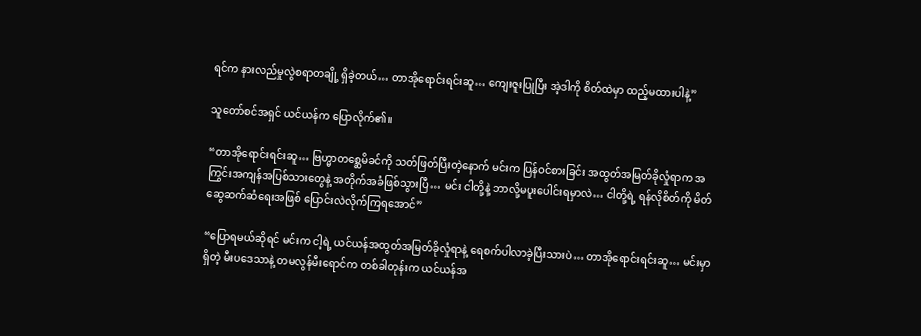ရင်က နားလည်မှုလွဲစရာတချို့ ရှိခဲ့တယ်… တာအိုရောင်းရင်းဆူ… ကျေးဇူးပြုပြီး အဲ့ဒါကို စိတ်ထဲမှာ ထည့်မထားပါနဲ့”

သူတော်စင်အရှင် ယင်ယန်က ပြောလိုက်၏။

“တာအိုရောင်းရင်းဆူ… ဗြဟ္မာတစ္ဆေမိခင်ကို သတ်ဖြတ်ပြီးတဲ့နောက် မင်းက ပြန်ဝင်စားခြင်း အထွတ်အမြတ်ခိုလှုံရာက အကြွင်းအကျန်အပြစ်သားတွေနဲ့ အတိုက်အခံဖြစ်သွားပြီ… မင်း ငါတို့နဲ့ ဘာလို့မပူးပေါင်းရမှာလဲ… ငါတို့ရဲ့ ရန်လိုစိတ်ကို မိတ်ဆွေဆက်ဆံရေးအဖြစ် ပြောင်းလဲလိုက်ကြရအောင်”

“ပြောရမယ်ဆိုရင် မင်းက ငါ့ရဲ့ ယင်ယန်အထွတ်အမြတ်ခိုလှုံရာနဲ့ ရေစက်ပါလာခဲ့ပြီးသားပဲ… တာအိုရောင်းရင်းဆူ… မင်းမှာရှိတဲ့ မီးပဒေသာနဲ့ တမလွန်မီးရောင်က တစ်ခါတုန်းက ယင်ယန်အ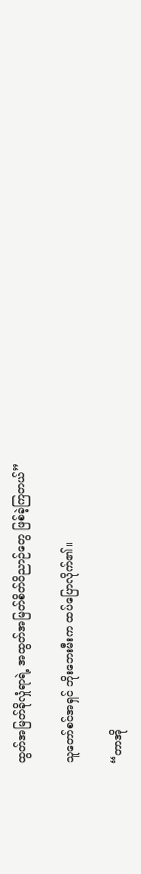ထွတ်အမြတ်ခိုလှုံရာရဲ့ အထွတ်အမြတ်စိတ်ဝိညာဉ်တွေ ဖြစ်ခဲ့ကြတယ်”

သူတော်စင်အရှင် ဘိုးဘေးမီးက ထပ်ပြောလိုက်၏။

“တာအို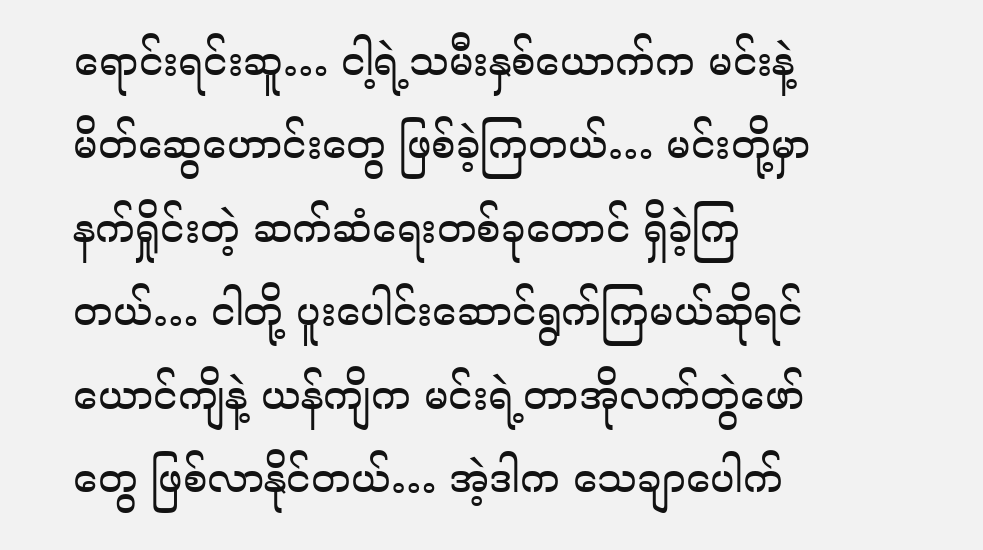ရောင်းရင်းဆူ… ငါ့ရဲ့သမီးနှစ်ယောက်က မင်းနဲ့ မိတ်ဆွေဟောင်းတွေ ဖြစ်ခဲ့ကြတယ်… မင်းတို့မှာ နက်ရှိုင်းတဲ့ ဆက်ဆံရေးတစ်ခုတောင် ရှိခဲ့ကြတယ်… ငါတို့ ပူးပေါင်းဆောင်ရွက်ကြမယ်ဆိုရင် ယောင်ကျိနဲ့ ယန်ကျိက မင်းရဲ့တာအိုလက်တွဲဖော်တွေ ဖြစ်လာနိုင်တယ်… အဲ့ဒါက သေချာပေါက်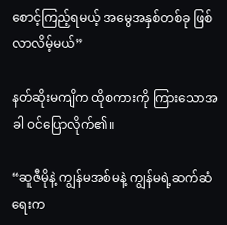စောင့်ကြည့်ရမယ့် အမွေအနှစ်တစ်ခု ဖြစ်လာလိမ့်မယ်”

နတ်ဆိုးမကျိက ထိုစကားကို ကြားသောအခါ ဝင်ပြောလိုက်၏။

“ဆူဇီမိုနဲ့ ကျွန်မအစ်မနဲ့ ကျွန်မရဲ့ဆက်ဆံရေးက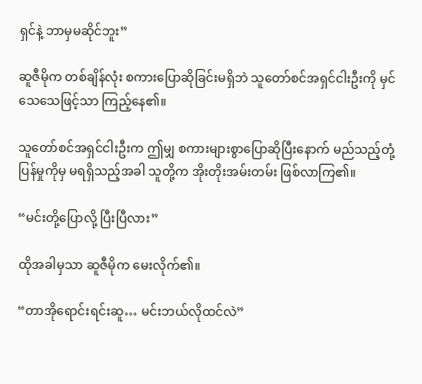ရှင်နဲ့ ဘာမှမဆိုင်ဘူး”

ဆူဇီမိုက တစ်ချိန်လုံး စကားပြောဆိုခြင်းမရှိဘဲ သူတော်စင်အရှင်ငါးဦးကို မှင်သေသေဖြင့်သာ ကြည့်နေ၏။

သူတော်စင်အရှင်ငါးဦးက ဤမျှ စကားများစွာပြောဆိုပြီးနောက် မည်သည့်တုံ့ပြန်မှုကိုမှ မရရှိသည့်အခါ သူတို့က အိုးတိုးအမ်းတမ်း ဖြစ်လာကြ၏။

“မင်းတို့ပြောလို့ ပြီးပြီလား”

ထိုအခါမှသာ ဆူဇီမိုက မေးလိုက်၏။

“တာအိုရောင်းရင်းဆူ… မင်းဘယ်လိုထင်လဲ”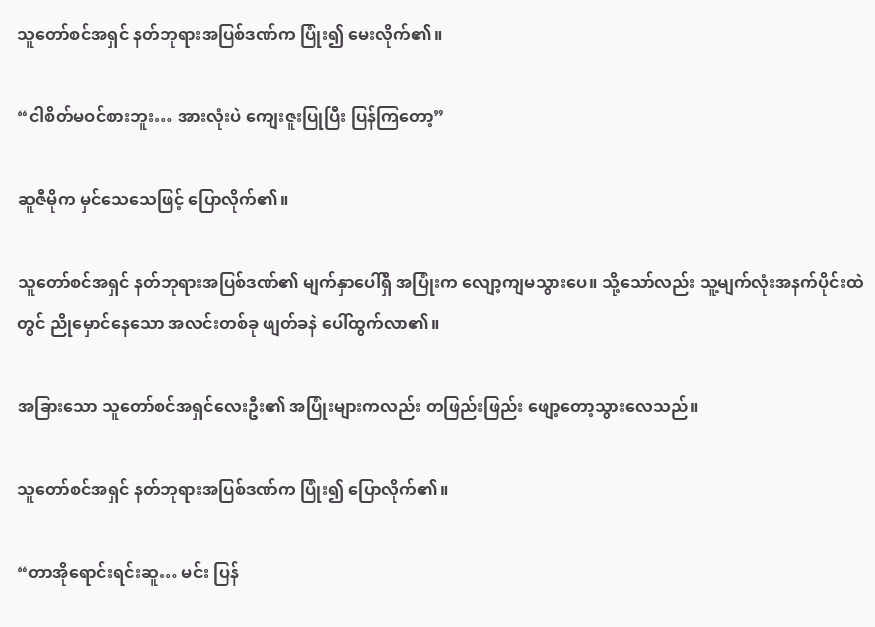သူတော်စင်အရှင် နတ်ဘုရားအပြစ်ဒဏ်က ပြုံး၍ မေးလိုက်၏။

“ငါစိတ်မဝင်စားဘူး… အားလုံးပဲ ကျေးဇူးပြုပြီး ပြန်ကြတော့”

ဆူဇီမိုက မှင်သေသေဖြင့် ပြောလိုက်၏။

သူတော်စင်အရှင် နတ်ဘုရားအပြစ်ဒဏ်၏ မျက်နှာပေါ်ရှိ အပြုံးက လျော့ကျမသွားပေ။ သို့သော်လည်း သူ့မျက်လုံးအနက်ပိုင်းထဲတွင် ညိုမှောင်နေသော အလင်းတစ်ခု ဖျတ်ခနဲ ပေါ်ထွက်လာ၏။

အခြားသော သူတော်စင်အရှင်လေးဦး၏ အပြုံးများကလည်း တဖြည်းဖြည်း ဖျော့တော့သွားလေသည်။

သူတော်စင်အရှင် နတ်ဘုရားအပြစ်ဒဏ်က ပြုံး၍ ပြောလိုက်၏။

“တာအိုရောင်းရင်းဆူ… မင်း ပြန်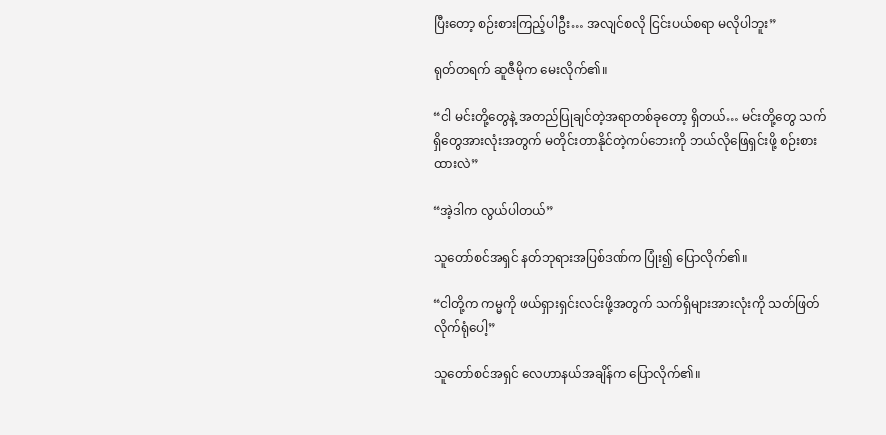ပြီးတော့ စဉ်းစားကြည့်ပါဦး… အလျင်စလို ငြင်းပယ်စရာ မလိုပါဘူး”

ရုတ်တရက် ဆူဇီမိုက မေးလိုက်၏။

“ငါ မင်းတို့တွေနဲ့ အတည်ပြုချင်တဲ့အရာတစ်ခုတော့ ရှိတယ်… မင်းတို့တွေ သက်ရှိတွေအားလုံးအတွက် မတိုင်းတာနိုင်တဲ့ကပ်ဘေးကို ဘယ်လိုဖြေရှင်းဖို့ စဉ်းစားထားလဲ”

“အဲ့ဒါက လွယ်ပါတယ်”

သူတော်စင်အရှင် နတ်ဘုရားအပြစ်ဒဏ်က ပြုံး၍ ပြောလိုက်၏။

“ငါတို့က ကမ္မကို ဖယ်ရှားရှင်းလင်းဖို့အတွက် သက်ရှိများအားလုံးကို သတ်ဖြတ်လိုက်ရုံပေါ့”

သူတော်စင်အရှင် လေဟာနယ်အချိန်က ပြောလိုက်၏။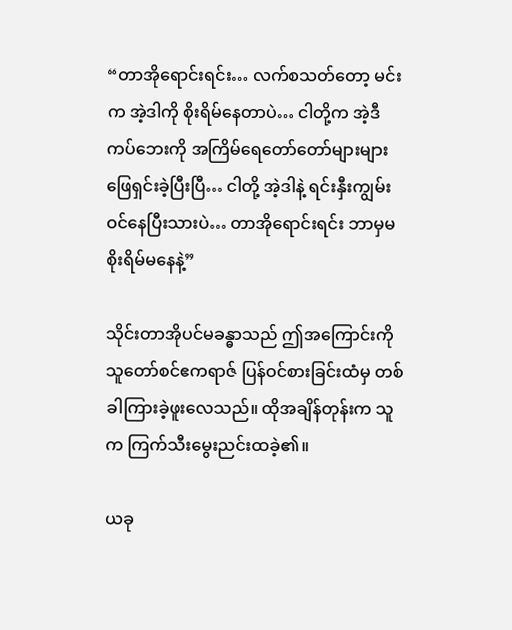“တာအိုရောင်းရင်း… လက်စသတ်တော့ မင်းက အဲ့ဒါကို စိုးရိမ်နေတာပဲ… ငါတို့က အဲ့ဒီကပ်ဘေးကို အကြိမ်ရေတော်တော်များများ ဖြေရှင်းခဲ့ပြီးပြီ… ငါတို့ အဲ့ဒါနဲ့ ရင်းနှီးကျွမ်းဝင်နေပြီးသားပဲ… တာအိုရောင်းရင်း ဘာမှမစိုးရိမ်မနေနဲ့”

သိုင်းတာအိုပင်မခန္ဓာသည် ဤအကြောင်းကို သူတော်စင်ဧကရာဇ် ပြန်ဝင်စားခြင်းထံမှ တစ်ခါကြားခဲ့ဖူးလေသည်။ ထိုအချိန်တုန်းက သူက ကြက်သီးမွေးညင်းထခဲ့၏။

ယခု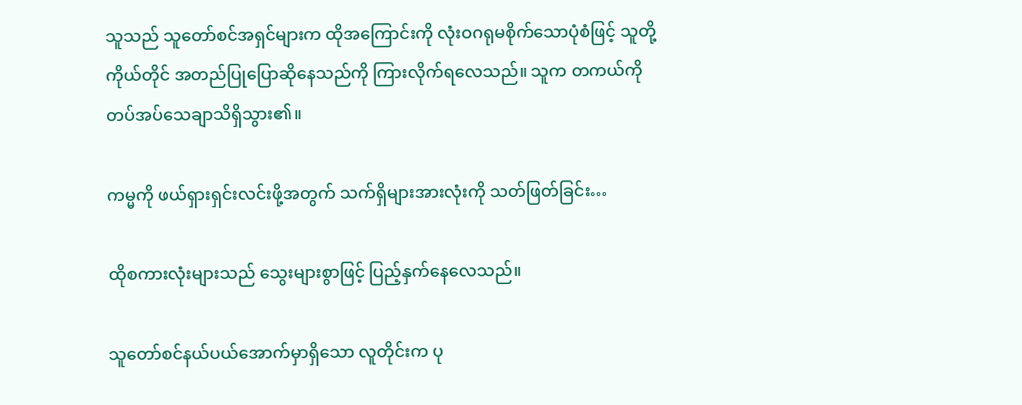သူသည် သူတော်စင်အရှင်များက ထိုအကြောင်းကို လုံးဝဂရုမစိုက်သောပုံစံဖြင့် သူတို့ကိုယ်တိုင် အတည်ပြုပြောဆိုနေသည်ကို ကြားလိုက်ရလေသည်။ သူက တကယ်ကို တပ်အပ်သေချာသိရှိသွား၏။

ကမ္မကို ဖယ်ရှားရှင်းလင်းဖို့အတွက် သက်ရှိများအားလုံးကို သတ်ဖြတ်ခြင်း…

ထိုစကားလုံးများသည် သွေးများစွာဖြင့် ပြည့်နှက်နေလေသည်။

သူတော်စင်နယ်ပယ်အောက်မှာရှိသော လူတိုင်းက ပု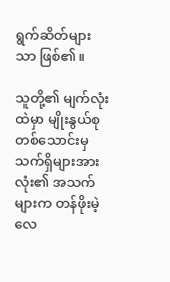ရွက်ဆိတ်များသာ ဖြစ်၏။

သူတို့၏ မျက်လုံးထဲမှာ မျိုးနွယ်စုတစ်သောင်းမှ သက်ရှိများအားလုံး၏ အသက်များက တန်ဖိုးမဲ့လေ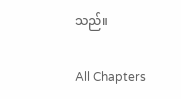သည်။

All Chapters